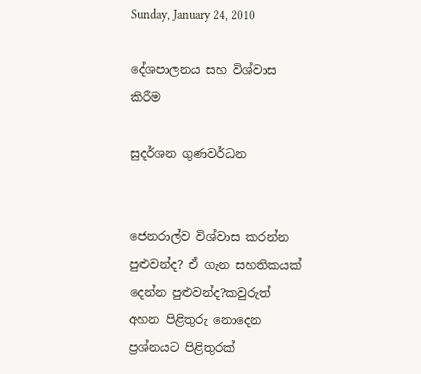Sunday, January 24, 2010

දේශපාලනය සහ විශ්වාස කිරීම

සුදර්ශන ගුණවර්ධන


ජෙනරාල්ව විශ්වාස කරන්න පුළුවන්ද? ඒ ගැන සහතිකයක් දෙන්න පුළුවන්ද?කවුරුත් අහන පිළිතුරු නොදෙන ප්‍රශ්නයට පිළිතුරක්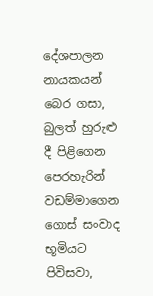දේශපාලන නායකයන් බෙර ගසා, බුලත් හුරුළු දී පිළිගෙන පෙරහැරින් වඩම්මාගෙන ගොස් සංවාද භූමියට පිවිසවා,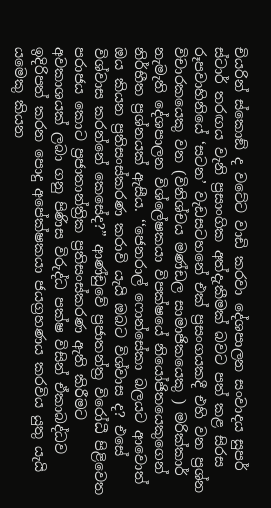චියරින් ස්කොඞ් ද වටේට වාඩි කරවා දේශපාලන සංවාදය සුපර් ස්ටාර් තරඟය වැනි ප්‍රසාංගික අත්දැකීමක් බවට පත් කළ සිරස රූපවාහිනියේ ‘සටන’ වැඩසටහනේ එක් ප්‍රසංගයකදී එහි වන ප්‍රශ්න විචාරකයෙකු වන (විනිශ්චය මණ්ඩල සාමාජිකයෙකු ) මරික්කාර් නැමැති දේශපාලන විශ්ලේෂකයා විපක්ෂයේ නියෝජිතයෙකුගෙන් නිර්භීත ප්‍රශ්නයක් ඇසීය. ‘‘ජෙනරාල් ෆොන්සේකා බලයට ආවොත් ඔය කියන ප්‍රතිසංස්කරණ කරාවි යැයි ඔබට විශ්වාස ද? එසේ විශ්වාස කරන්නේ කෙසේද?” ආණ්ඩුවේ ප්‍රජාතන්ත්‍ර විරෝධී පිළිවෙත පරාජය කොට ප්‍රජාතාන්ත්‍රික ප්‍රතිසංස්කරණ ඇති කිරීමට අවකාශයක් ලබා ගනු පිණිස විරුද්ධ පක්ෂ විසින් ඒකාබද්ධව ඉදිරිපත් කරන පොදු අපේක්ෂකයා ජයග්‍රහණය කරවිය යුතු යැයි යමෙකු කියන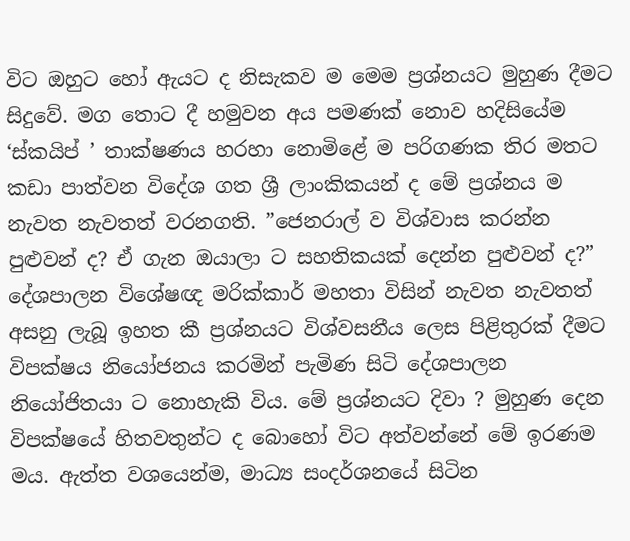විට ඔහුට හෝ ඇයට ද නිසැකව ම මෙම ප්‍රශ්නයට මුහුණ දීමට සිදුවේ. මග තොට දී හමුවන අය පමණක් නොව හදිසියේම ‘ස්කයිප් ’ තාක්ෂණය හරහා නොමිළේ ම පරිගණක තිර මතට කඩා පාත්වන විදේශ ගත ශ්‍රී ලාංකිකයන් ද මේ ප්‍රශ්නය ම නැවත නැවතත් වරනගති. ”ජෙනරාල් ව විශ්වාස කරන්න පුළුවන් ද? ඒ ගැන ඔයාලා ට සහතිකයක් දෙන්න පුළුවන් ද?” දේශපාලන විශේෂඥ මරික්කාර් මහතා විසින් නැවත නැවතත් අසනු ලැබූ ඉහත කී ප්‍රශ්නයට විශ්වසනීය ලෙස පිළිතුරක් දීමට විපක්ෂය නියෝජනය කරමින් පැමිණ සිටි දේශපාලන නියෝජිතයා ට නොහැකි විය. මේ ප්‍රශ්නයට දිවා ? මුහුණ දෙන විපක්ෂයේ හිතවතුන්ට ද බොහෝ විට අත්වන්නේ මේ ඉරණම මය. ඇත්ත වශයෙන්ම, මාධ්‍ය සංදර්ශනයේ සිටින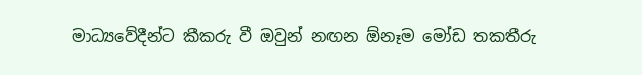මාධ්‍යවේදීන්ට කීකරු වී ඔවුන් නඟන ඕනෑම මෝඩ තකතීරු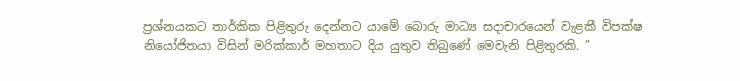ප්‍රශ්නයකට තාර්කික පිළිතුරු දෙන්නට යාමේ බොරු මාධ්‍ය සදාචාරයෙන් වැළකී විපක්ෂ නියෝජිතයා විසින් මරික්කාර් මහතාට දිය යුතුව තිබුණේ මෙවැනි පිළිතුරකි. ”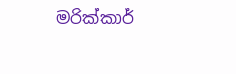මරික්කාර්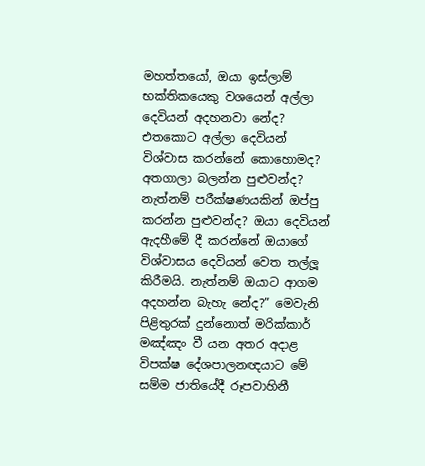මහත්තයෝ, ඔයා ඉස්ලාම් භක්තිකයෙකු වශයෙන් අල්ලා දෙවියන් අදහනවා නේද? එතකොට අල්ලා දෙවියන් විශ්වාස කරන්නේ කොහොමද? අතගාලා බලන්න පුළුවන්ද? නැත්නම් පරීක්ෂණයකින් ඔප්පු කරන්න පුළුවන්ද? ඔයා දෙවියන් ඇදහීමේ දී කරන්නේ ඔයාගේ විශ්වාසය දෙවියන් වෙත තල්ලූ කිරීමයි. නැත්නම් ඔයාට ආගම අදහන්න බැහැ නේද?” මෙවැනි පිළිතුරක් දුන්නොත් මරික්කාර් මඤ්ඤං වී යන අතර අදාළ විපක්ෂ දේශපාලනඥයාට මේ සම්ම ජාතියේදී රූපවාහිනී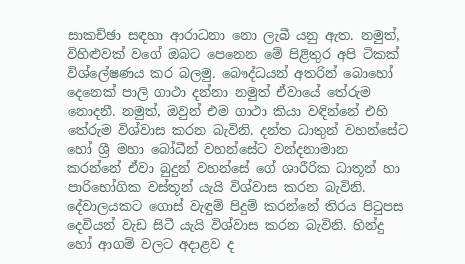සාකච්ඡා සඳහා ආරාධනා නො ලැබී යනු ඇත. නමුත්, විහිළුවක් වගේ ඔබට පෙනෙන මේ පිළිතුර අපි ටිකක් විශ්ලේෂණය කර බලමු. බෞද්ධයන් අතරින් බොහෝ දෙනෙක් පාලි ගාථා දන්නා නමුත් ඒවායේ තේරුම නොදනී. නමුත්, ඔවුන් එම ගාථා කියා වඳින්නේ එහි තේරුම විශ්වාස කරන බැවිනි. දන්ත ධාතුන් වහන්සේට හෝ ශ්‍රී මහා බෝධීන් වහන්සේට වන්දනාමාන කරන්නේ ඒවා බුදුන් වහන්සේ ගේ ශාරීරික ධාතූන් හා පාරිභෝගික වස්තූන් යැයි විශ්වාස කරන බැවිනි. දේවාලයකට ගොස් වැඳුම් පිදුම් කරන්නේ තිරය පිටුපස දෙවියන් වැඩ සිටී යැයි විශ්වාස කරන බැවිනි. හින්දු හෝ ආගම් වලට අදාළව ද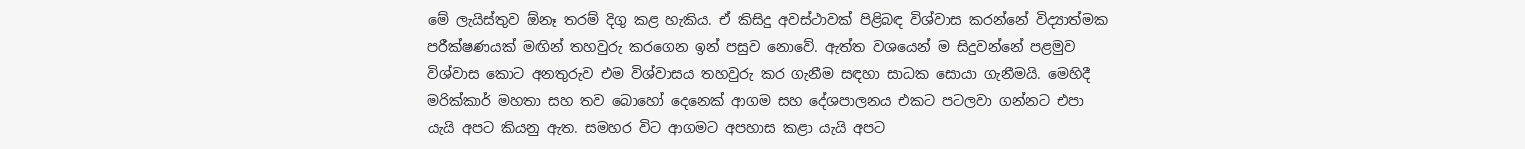මේ ලැයිස්තුව ඕනෑ තරම් දිගු කළ හැකිය. ඒ කිසිදු අවස්ථාවක් පිළිබඳ විශ්වාස කරන්නේ විද්‍යාත්මක පරීක්ෂණයක් මඟින් තහවුරු කරගෙන ඉන් පසුව නොවේ. ඇත්ත වශයෙන් ම සිදුවන්නේ පළමුව විශ්වාස කොට අනතුරුව එම විශ්වාසය තහවුරු කර ගැනීම සඳහා සාධක සොයා ගැනීමයි. මෙහිදී මරික්කාර් මහතා සහ තව බොහෝ දෙනෙක් ආගම සහ දේශපාලනය එකට පටලවා ගන්නට එපා යැයි අපට කියනු ඇත. සමහර විට ආගමට අපහාස කළා යැයි අපට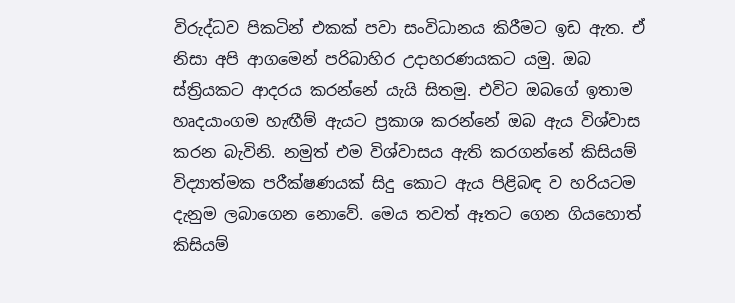විරුද්ධව පිකටින් එකක් පවා සංවිධානය කිරීමට ඉඩ ඇත. ඒ නිසා අපි ආගමෙන් පරිබාහිර උදාහරණයකට යමු. ඔබ ස්ත්‍රියකට ආදරය කරන්නේ යැයි සිතමු. එවිට ඔබගේ ඉතාම හෘදයාංගම හැඟීම් ඇයට ප්‍රකාශ කරන්නේ ඔබ ඇය විශ්වාස කරන බැවිනි. නමුත් එම විශ්වාසය ඇති කරගන්නේ කිසියම් විද්‍යාත්මක පරීක්ෂණයක් සිදු කොට ඇය පිළිබඳ ව හරියටම දැනුම ලබාගෙන නොවේ. මෙය තවත් ඈතට ගෙන ගියහොත් කිසියම්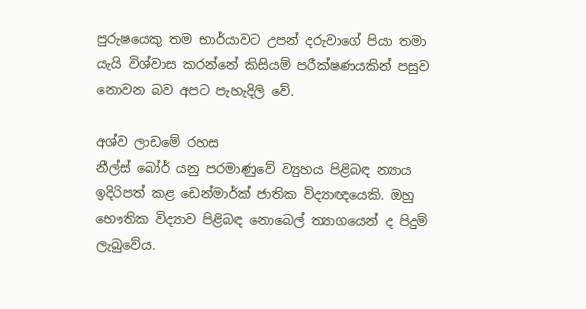පුරුෂයෙකු තම භාර්යාවට උපන් දරුවාගේ පියා තමා යැයි විශ්වාස කරන්නේ කිසියම් පරීක්ෂණයකින් පසුව නොවන බව අපට පැහැදිලි වේ.

අශ්ව ලාඩමේ රහස
නීල්ස් බෝර් යනු පරමාණුවේ ව්‍යුහය පිළිබඳ න්‍යාය ඉදිරිපත් කළ ඩෙන්මාර්ක් ජාතික විද්‍යාඥයෙකි. ඔහු භෞතික විද්‍යාව පිළිබඳ නොබෙල් ත්‍යාගයෙන් ද පිදුම් ලැබුවේය.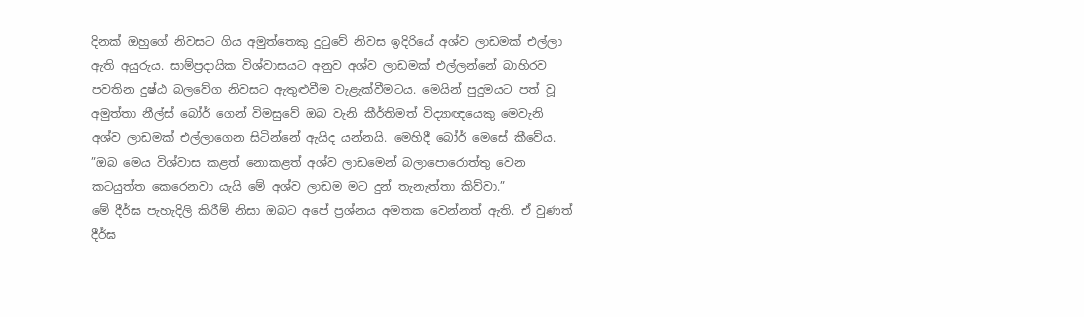දිනක් ඔහුගේ නිවසට ගිය අමුත්තෙකු දුටුවේ නිවස ඉදිරියේ අශ්ව ලාඩමක් එල්ලා ඇති අයුරුය. සාම්ප්‍රදායික විශ්වාසයට අනුව අශ්ව ලාඩමක් එල්ලන්නේ බාහිරව පවතින දුෂ්ඨ බලවේග නිවසට ඇතුළුවීම වැළැක්වීමටය. මෙයින් පුදුමයට පත් වූ අමුත්තා නීල්ස් බෝර් ගෙන් විමසුවේ ඔබ වැනි කීර්තිමත් විද්‍යාඥයෙකු මෙවැනි අශ්ව ලාඩමක් එල්ලාගෙන සිටින්නේ ඇයිද යන්නයි. මෙහිදී බෝර් මෙසේ කීවේය. ”ඔබ මෙය විශ්වාස කළත් නොකළත් අශ්ව ලාඩමෙන් බලාපොරොත්තු වෙන කටයුත්ත කෙරෙනවා යැයි මේ අශ්ව ලාඩම මට දුන් තැනැත්තා කිව්වා.”
මේ දීර්ඝ පැහැදිලි කිරීම් නිසා ඔබට අපේ ප්‍රශ්නය අමතක වෙන්නත් ඇති. ඒ වුණත් දීර්ඝ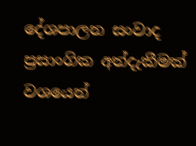දේශපාලන සංවාද ප්‍රසාංගික අත්දැකීමක් වශයෙන්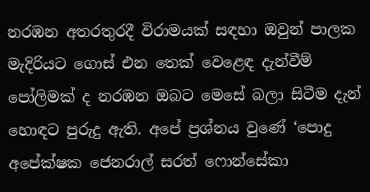නරඹන අතරතුරදී විරාමයක් සඳහා ඔවුන් පාලක මැදිරියට ගොස් එන තෙක් වෙළෙඳ දැන්වීම් පෝලිමක් ද නරඹන ඔබට මෙසේ බලා සිටීම දැන් හොඳට පුරුදු ඇති. අපේ ප්‍රශ්නය වුණේ ‘පොදු අපේක්ෂක ජෙනරාල් සරත් ෆොන්සේකා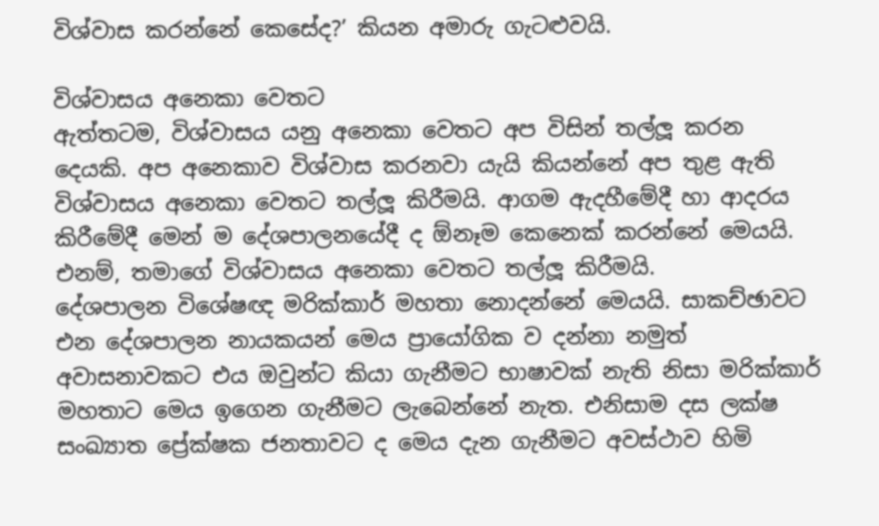විශ්වාස කරන්නේ කෙසේද?’ කියන අමාරු ගැටළුවයි.

විශ්වාසය අනෙකා වෙතට
ඇත්තටම, විශ්වාසය යනු අනෙකා වෙතට අප විසින් තල්ලූ කරන දෙයකි. අප අනෙකාව විශ්වාස කරනවා යැයි කියන්නේ අප තුළ ඇති විශ්වාසය අනෙකා වෙතට තල්ලූ කිරීමයි. ආගම ඇදහීමේදී හා ආදරය කිරීමේදී මෙන් ම දේශපාලනයේදී ද ඕනෑම කෙනෙක් කරන්නේ මෙයයි. එනම්, තමාගේ විශ්වාසය අනෙකා වෙතට තල්ලූ කිරීමයි.
දේශපාලන විශේෂඥ මරික්කාර් මහතා නොදන්නේ මෙයයි. සාකච්ඡාවට එන දේශපාලන නායකයන් මෙය ප්‍රායෝගික ව දන්නා නමුත් අවාසනාවකට එය ඔවුන්ට කියා ගැනීමට භාෂාවක් නැති නිසා මරික්කාර් මහතාට මෙය ඉගෙන ගැනීමට ලැබෙන්නේ නැත. එනිසාම දස ලක්ෂ සංඛ්‍යාත ප්‍රේක්ෂක ජනතාවට ද මෙය දැන ගැනීමට අවස්ථාව හිමි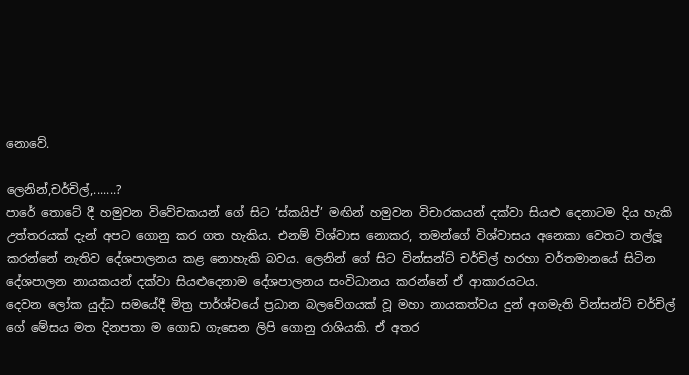නොවේ.

ලෙනින්,චර්චිල්,.......?
පාරේ තොටේ දී හමුවන විවේචකයන් ගේ සිට ‘ස්කයිප්’ මඟින් හමුවන විචාරකයන් දක්වා සියළු දෙනාටම දිය හැකි උත්තරයක් දැන් අපට ගොනු කර ගත හැකිය. එනම් විශ්වාස නොකර, තමන්ගේ විශ්වාසය අනෙකා වෙතට තල්ලූ කරන්නේ නැතිව දේශපාලනය කළ නොහැකි බවය. ලෙනින් ගේ සිට වින්සන්ට් චර්චිල් හරහා වර්තමානයේ සිටින දේශපාලන නායකයන් දක්වා සියළුදෙනාම දේශපාලනය සංවිධානය කරන්නේ ඒ ආකාරයටය.
දෙවන ලෝක යුද්ධ සමයේදී මිත්‍ර පාර්ශ්වයේ ප්‍රධාන බලවේගයක් වූ මහා නායකත්වය දුන් අගමැති වින්සන්ට් චර්චිල් ගේ මේසය මත දිනපතා ම ගොඩ ගැසෙන ලිපි ගොනු රාශියකි. ඒ අතර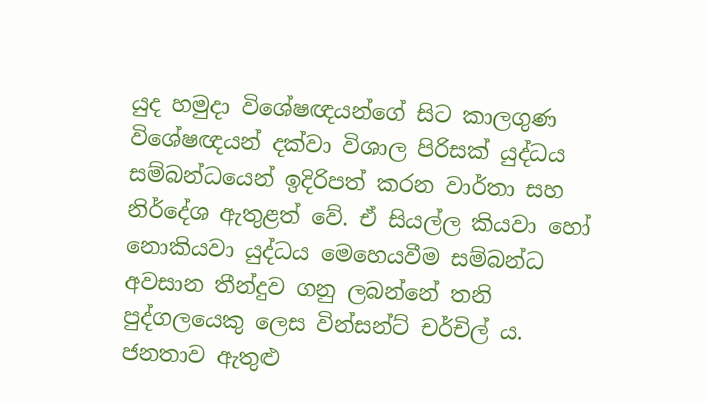යුද හමුදා විශේෂඥයන්ගේ සිට කාලගුණ විශේෂඥයන් දක්වා විශාල පිරිසක් යුද්ධය සම්බන්ධයෙන් ඉදිරිපත් කරන වාර්තා සහ නිර්දේශ ඇතුළත් වේ. ඒ සියල්ල කියවා හෝ නොකියවා යුද්ධය මෙහෙයවීම සම්බන්ධ අවසාන තීන්දුව ගනු ලබන්නේ තනි පුද්ගලයෙකු ලෙස වින්සන්ට් චර්චිල් ය. ජනතාව ඇතුළු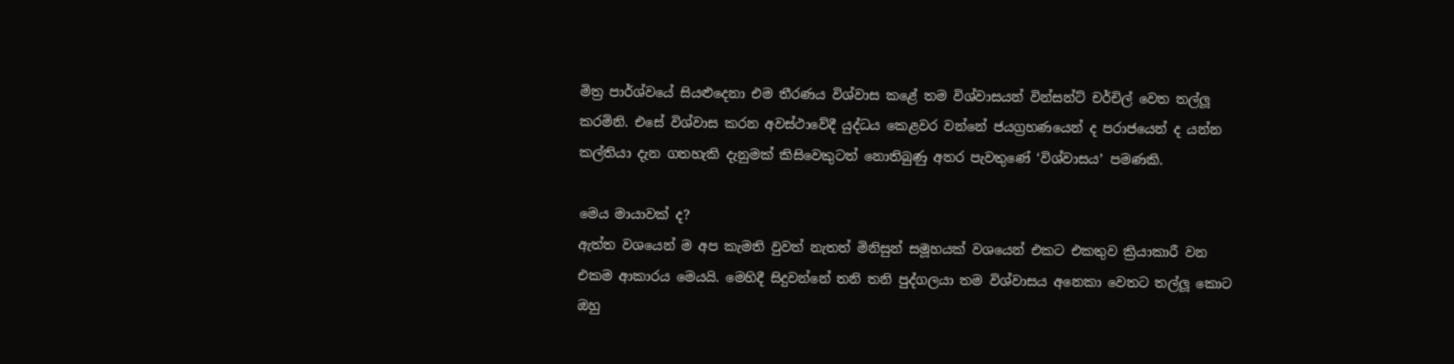මිත්‍ර පාර්ශ්වයේ සියළුදෙනා එම තීරණය විශ්වාස කළේ තම විශ්වාසයන් වින්සන්ට් චර්චිල් වෙත තල්ලූ කරමිනි. එසේ විශ්වාස කරන අවස්ථාවේදී යුද්ධය කෙළවර වන්නේ ජයග්‍රහණයෙන් ද පරාජයෙන් ද යන්න කල්තියා දැන ගතහැකි දැනුමක් කිසිවෙකුටත් නොතිබුණු අතර පැවතුණේ ‘විශ්වාසය’ පමණකි.

මෙය මායාවක් ද?
ඇත්ත වශයෙන් ම අප කැමති වුවත් නැතත් මිනිසුන් සමූහයක් වශයෙන් එකට එකතුව ක්‍රියාකාරී වන එකම ආකාරය මෙයයි. මෙහිදී සිදුවන්නේ තනි තනි පුද්ගලයා තම විශ්වාසය අනෙකා වෙතට තල්ලූ කොට ඔහු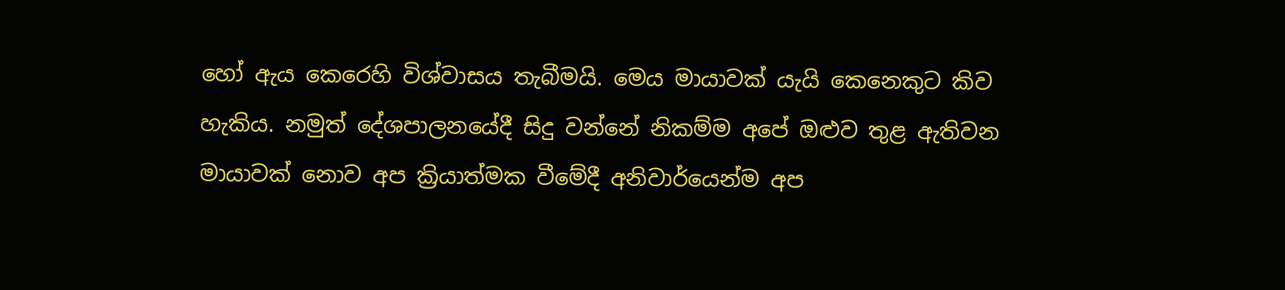හෝ ඇය කෙරෙහි විශ්වාසය තැබීමයි. මෙය මායාවක් යැයි කෙනෙකුට කිව හැකිය. නමුත් දේශපාලනයේදී සිදු වන්නේ නිකම්ම අපේ ඔළුව තුළ ඇතිවන මායාවක් නොව අප ක්‍රියාත්මක වීමේදී අනිවාර්යෙන්ම අප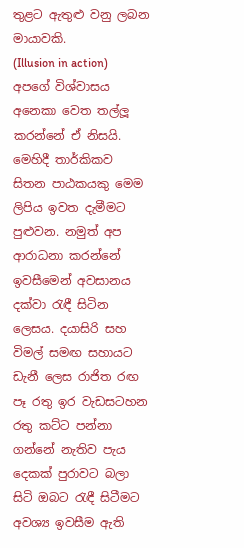තුළට ඇතුළු වනු ලබන මායාවකි.
(Illusion in action) අපගේ විශ්වාසය අනෙකා වෙත තල්ලූ කරන්නේ ඒ නිසයි.
මෙහිදී තාර්කිකව සිතන පාඨකයකු මෙම ලිපිය ඉවත දැමීමට පුළුවන. නමුත් අප ආරාධනා කරන්නේ ඉවසීමෙන් අවසානය දක්වා රැඳී සිටින ලෙසය. දයාසිරි සහ විමල් සමඟ සහායට ඩැනී ලෙස රාජිත රඟ පෑ රතු ඉර වැඩසටහන රතු කට්ට පන්නා ගන්නේ නැතිව පැය දෙකක් පුරාවට බලා සිටි ඔබට රැඳී සිටීමට අවශ්‍ය ඉවසීම ඇති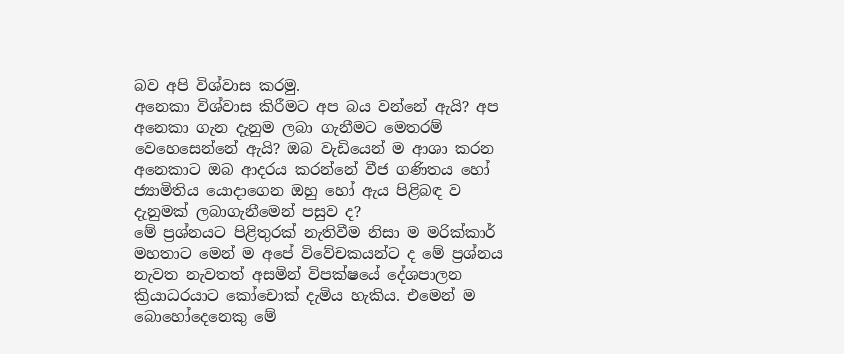බව අපි විශ්වාස කරමු.
අනෙකා විශ්වාස කිරීමට අප බය වන්නේ ඇයි? අප අනෙකා ගැන දැනුම ලබා ගැනීමට මෙතරම් වෙහෙසෙන්නේ ඇයි? ඔබ වැඩියෙන් ම ආශා කරන අනෙකාට ඔබ ආදරය කරන්නේ වීජ ගණිතය හෝ ජ්‍යාමිතිය යොදාගෙන ඔහු හෝ ඇය පිළිබඳ ව දැනුමක් ලබාගැනීමෙන් පසුව ද?
මේ ප්‍රශ්නයට පිළිතුරක් නැතිවීම නිසා ම මරික්කාර් මහතාට මෙන් ම අපේ විවේචකයන්ට ද මේ ප්‍රශ්නය නැවත නැවතත් අසමින් විපක්ෂයේ දේශපාලන ක්‍රියාධරයාට කෝචොක් දැමිය හැකිය. එමෙන් ම බොහෝදෙනෙකු මේ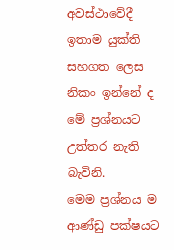අවස්ථාවේදී ඉතාම යුක්ති සහගත ලෙස නිකං ඉන්නේ ද මේ ප්‍රශ්නයට උත්තර නැති බැවිනි.
මෙම ප්‍රශ්නය ම ආණ්ඩු පක්ෂයට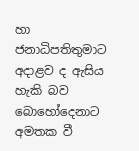හා ජනාධිපතිතුමාට අදාළව ද ඇසිය හැකි බව බොහෝදෙනාට අමතක වී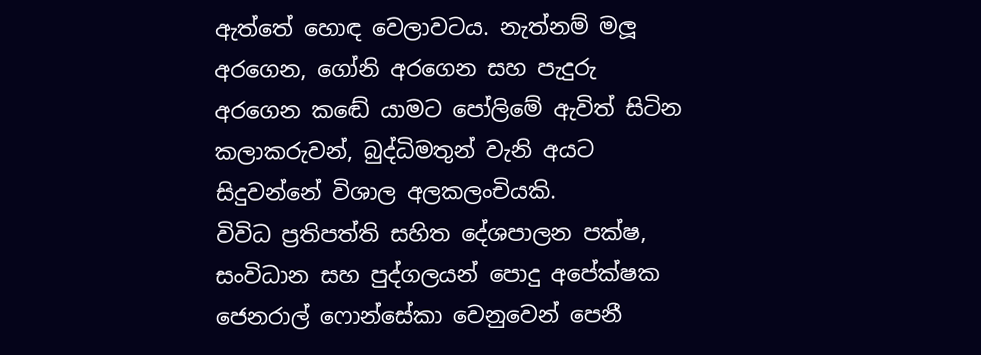ඇත්තේ හොඳ වෙලාවටය. නැත්නම් මලූ අරගෙන, ගෝනි අරගෙන සහ පැදුරු අරගෙන කඬේ යාමට පෝලිමේ ඇවිත් සිටින කලාකරුවන්, බුද්ධිමතුන් වැනි අයට සිදුවන්නේ විශාල අලකලංචියකි.
විවිධ ප්‍රතිපත්ති සහිත දේශපාලන පක්ෂ, සංවිධාන සහ පුද්ගලයන් පොදු අපේක්ෂක ජෙනරාල් ෆොන්සේකා වෙනුවෙන් පෙනී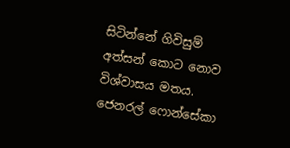සිටින්නේ ගිවිසුම් අත්සන් කොට නොව විශ්වාසය මතය. ජෙනරල් ෆොන්සේකා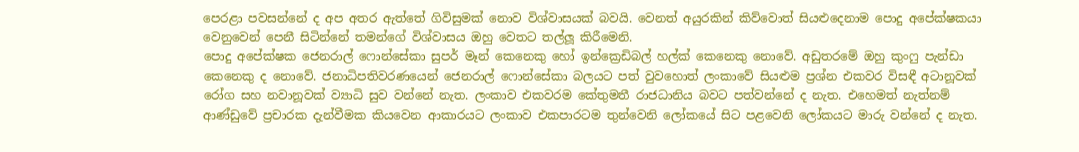පෙරළා පවසන්නේ ද අප අතර ඇත්තේ ගිවිසුමක් නොව විශ්වාසයක් බවයි. වෙනත් අයුරකින් කිව්වොත් සියළුදෙනාම පොදු අපේක්ෂකයා වෙනුවෙන් පෙනී සිටින්නේ තමන්ගේ විශ්වාසය ඔහු වෙතට තල්ලූ කිරීමෙනි.
පොදු අපේක්ෂක ජෙනරාල් ෆොන්සේකා සුපර් මෑන් කෙනෙකු හෝ ඉන්ක්‍රෙඩිබල් හල්ක් කෙනෙකු නොවේ. අඩුතරමේ ඔහු කුංෆු පැන්ඩා කෙනෙකු ද නොවේ. ජනාධිපතිවරණයෙන් ජෙනරාල් ෆොන්සේකා බලයට පත් වුවහොත් ලංකාවේ සියළුම ප්‍රශ්න එකවර විසඳී අටානූවක් රෝග සහ නවානූවක් ව්‍යාධි සුව වන්නේ නැත. ලංකාව එකවරම කේතුමතී රාජධානිය බවට පත්වන්නේ ද නැත. එහෙමත් නැත්නම් ආණ්ඩුවේ ප්‍රචාරක දැන්වීමක කියවෙන ආකාරයට ලංකාව එකපාරටම තුන්වෙනි ලෝකයේ සිට පළවෙනි ලෝකයට මාරු වන්නේ ද නැත.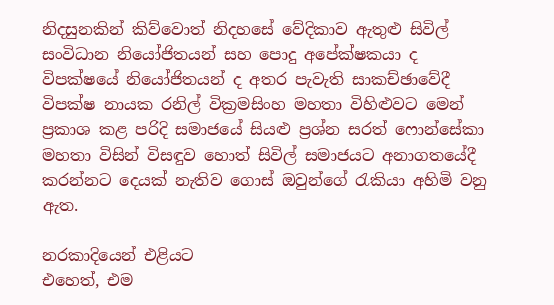නිදසුනකින් කිව්වොත් නිදහසේ වේදිකාව ඇතුළු සිවිල් සංවිධාන නියෝජිතයන් සහ පොදු අපේක්ෂකයා ද විපක්ෂයේ නියෝජිතයන් ද අතර පැවැති සාකච්ඡාවේදී විපක්ෂ නායක රනිල් වික්‍රමසිංහ මහතා විහිළුවට මෙන් ප්‍රකාශ කළ පරිදි සමාජයේ සියළු ප්‍රශ්න සරත් ෆොන්සේකා මහතා විසින් විසඳුව හොත් සිවිල් සමාජයට අනාගතයේදී කරන්නට දෙයක් නැතිව ගොස් ඔවුන්ගේ රැකියා අහිමි වනු ඇත.

නරකාදියෙන් එළියට
එහෙත්, එම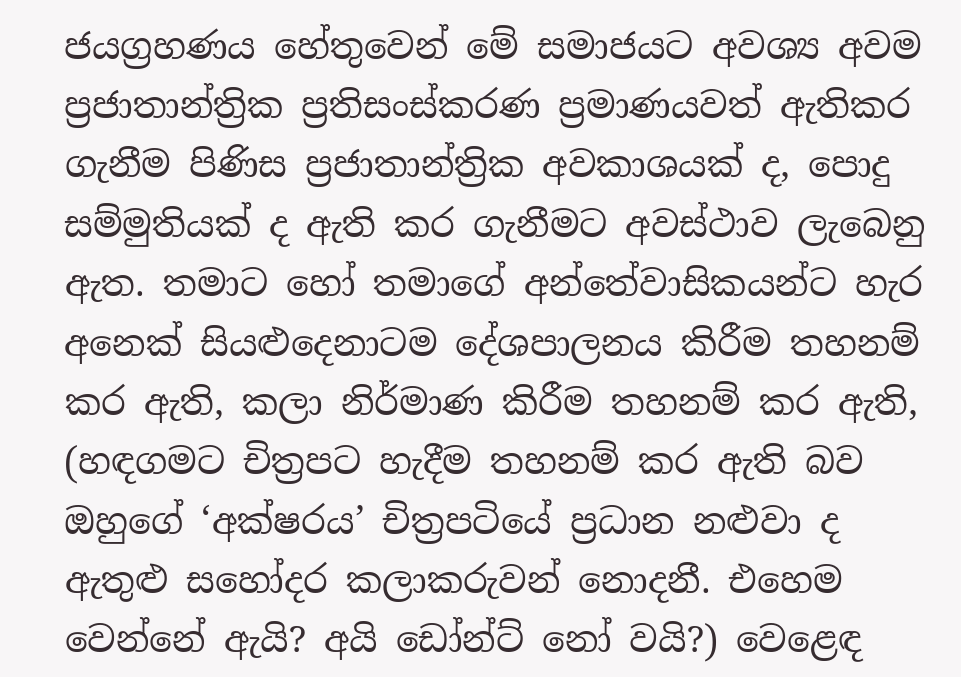ජයග්‍රහණය හේතුවෙන් මේ සමාජයට අවශ්‍ය අවම ප්‍රජාතාන්ත්‍රික ප්‍රතිසංස්කරණ ප්‍රමාණයවත් ඇතිකර ගැනීම පිණිස ප්‍රජාතාන්ත්‍රික අවකාශයක් ද, පොදු සම්මුතියක් ද ඇති කර ගැනීමට අවස්ථාව ලැබෙනු ඇත. තමාට හෝ තමාගේ අන්තේවාසිකයන්ට හැර අනෙක් සියළුදෙනාටම දේශපාලනය කිරීම තහනම් කර ඇති, කලා නිර්මාණ කිරීම තහනම් කර ඇති, (හඳගමට චිත්‍රපට හැදීම තහනම් කර ඇති බව ඔහුගේ ‘අක්ෂරය’ චිත්‍රපටියේ ප්‍රධාන නළුවා ද ඇතුළු සහෝදර කලාකරුවන් නොදනී. එහෙම වෙන්නේ ඇයි? අයි ඩෝන්ට් නෝ වයි?) වෙළෙඳ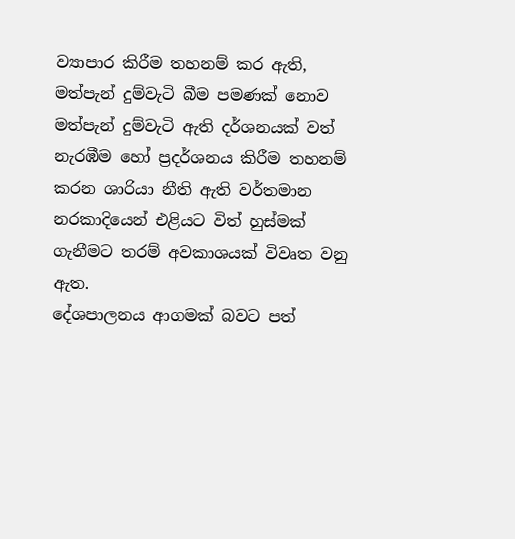ව්‍යාපාර කිරීම තහනම් කර ඇති, මත්පැන් දුම්වැටි බීම පමණක් නොව මත්පැන් දුම්වැටි ඇති දර්ශනයක් වත් නැරඹීම හෝ ප්‍රදර්ශනය කිරීම තහනම් කරන ශාරියා නීති ඇති වර්තමාන නරකාදියෙන් එළියට විත් හුස්මක් ගැනීමට තරම් අවකාශයක් විවෘත වනු ඇත.
දේශපාලනය ආගමක් බවට පත්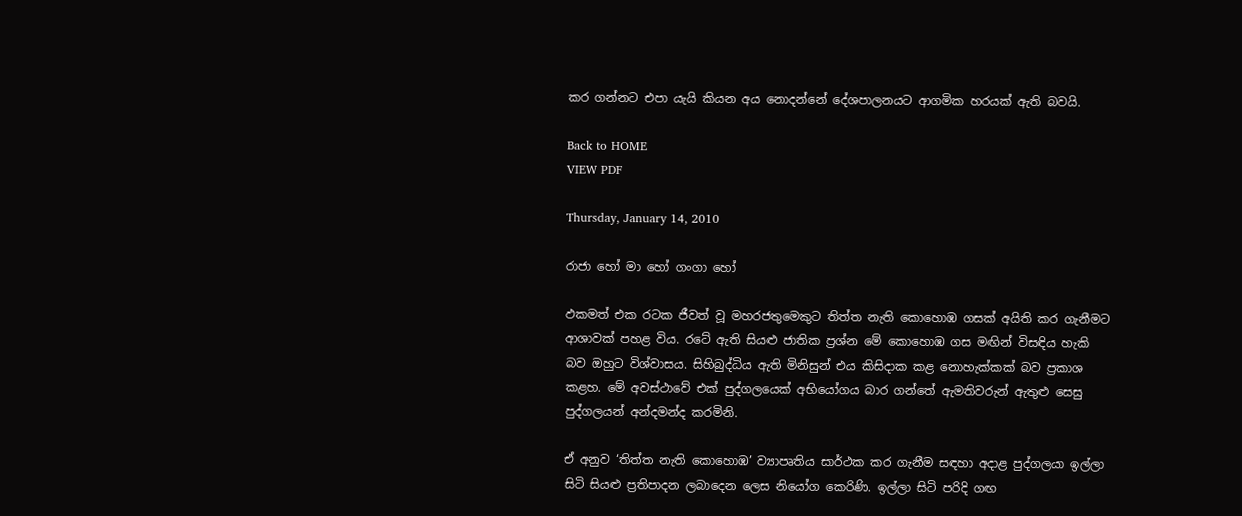කර ගන්නට එපා යැයි කියන අය නොදන්නේ දේශපාලනයට ආගමික හරයක් ඇති බවයි.

Back to HOME
VIEW PDF

Thursday, January 14, 2010

රාජා හෝ මා හෝ ගංගා හෝ

ඵකමත් එක රටක ජීවත් වූ මහරජතුමෙකුට තිත්ත නැති කොහොඹ ගසක් අයිති කර ගැනීමට ආශාවක් පහළ විය. රටේ ඇති සියළු ජාතික ප්‍රශ්න මේ කොහොඹ ගස මඟින් විසඳිය හැකි බව ඔහුට විශ්වාසය. සිහිබුද්ධිය ඇති මිනිසුන් එය කිසිදාක කළ නොහැක්කක් බව ප්‍රකාශ කළහ. මේ අවස්ථාවේ එක් පුද්ගලයෙක් අභියෝගය බාර ගන්තේ ඇමතිවරුන් ඇතුළු සෙසු පුද්ගලයන් අන්දමන්ද කරමිනි.

ඒ අනුව ‘තිත්ත නැති කොහොඹ’ ව්‍යාපෘතිය සාර්ථක කර ගැනීම සඳහා අදාළ පුද්ගලයා ඉල්ලා සිටි සියළු ප්‍රතිපාදන ලබාදෙන ලෙස නියෝග කෙරිණි. ඉල්ලා සිටි පරිදි ගඟ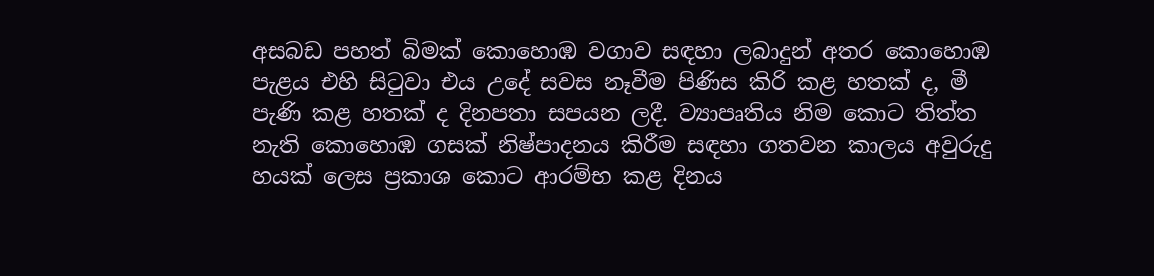අසබඩ පහත් බිමක් කොහොඹ වගාව සඳහා ලබාදුන් අතර කොහොඹ පැළය එහි සිටුවා එය උදේ සවස නෑවීම පිණිස කිරි කළ හතක් ද, මී පැණි කළ හතක් ද දිනපතා සපයන ලදී. ව්‍යාපෘතිය නිම කොට තිත්ත නැති කොහොඹ ගසක් නිෂ්පාදනය කිරීම සඳහා ගතවන කාලය අවුරුදු හයක් ලෙස ප්‍රකාශ කොට ආරම්භ කළ දිනය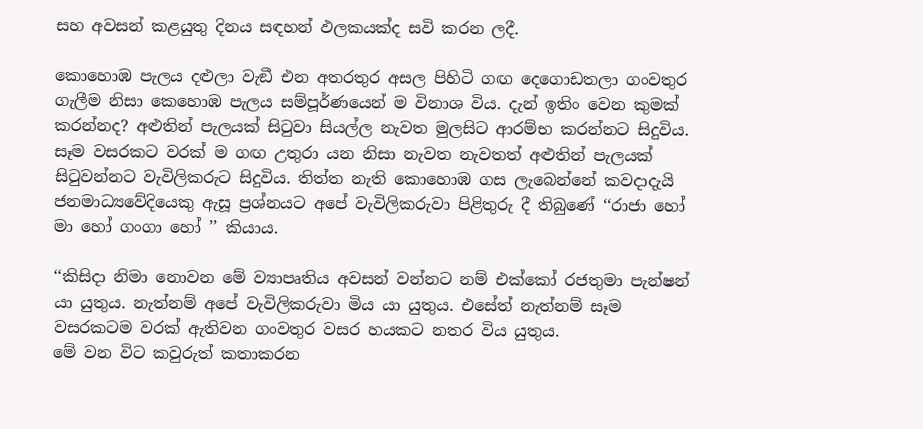සහ අවසන් කළයුතු දිනය සඳහන් ඵලකයක්ද සවි කරන ලදී.

කොහොඹ පැලය දළුලා වැඞී එන අතරතුර අසල පිහිටි ගඟ දෙගොඩතලා ගංවතුර ගැලීම නිසා කෙහොඹ පැලය සම්පූර්ණයෙන් ම විනාශ විය. දැන් ඉතිං වෙන කුමක් කරන්නද? අළුතින් පැලයක් සිටුවා සියල්ල නැවත මුලසිට ආරම්භ කරන්නට සිදුවිය. සෑම වසරකට වරක් ම ගඟ උතුරා යන නිසා නැවත නැවතත් අළුතින් පැලයක් සිටුවන්නට වැවිලිකරුට සිදුවිය. තිත්ත නැති කොහොඹ ගස ලැබෙන්නේ කවදාදැයි ජනමාධ්‍යවේදියෙකු ඇසූ ප්‍රශ්නයට අපේ වැවිලිකරුවා පිළිතුරු දී තිබුණේ ‘‘රාජා හෝ මා හෝ ගංගා හෝ ’’ කියාය.

‘‘කිසිදා නිමා නොවන මේ ව්‍යාපෘතිය අවසන් වන්නට නම් එක්කෝ රජතුමා පැන්ෂන් යා යුතුය. නැත්නම් අපේ වැවිලිකරුවා මිය යා යුතුය. එසේත් නැත්නම් සෑම වසරකටම වරක් ඇතිවන ගංවතුර වසර හයකට නතර විය යුතුය.
මේ වන විට කවුරුත් කතාකරන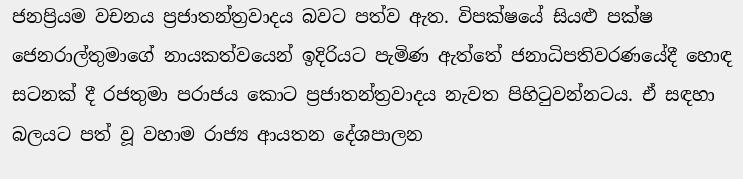ජනප්‍රියම වචනය ප්‍රජාතන්ත්‍රවාදය බවට පත්ව ඇත. විපක්ෂයේ සියළු පක්ෂ ජෙනරාල්තුමාගේ නායකත්වයෙන් ඉදිරියට පැමිණ ඇත්තේ ජනාධිපතිවරණයේදී හොඳ සටනක් දී රජතුමා පරාජය කොට ප්‍රජාතන්ත්‍රවාදය නැවත පිහිටුවන්නටය. ඒ සඳහා බලයට පත් වූ වහාම රාජ්‍ය ආයතන දේශපාලන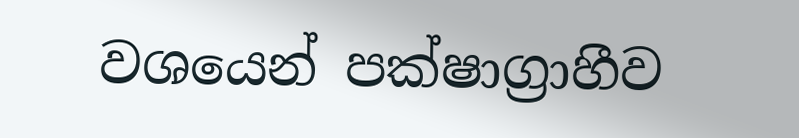වශයෙන් පක්ෂාග්‍රාහීව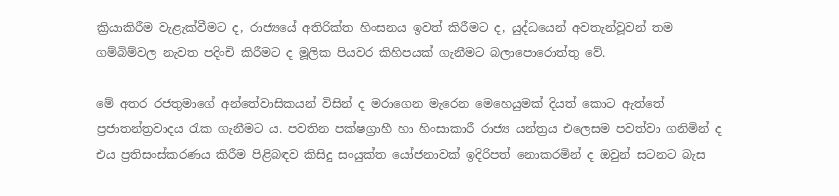ක්‍රියාකිරීම වැළැක්වීමට ද, රාජ්‍යයේ අතිරික්ත හිංසනය ඉවත් කිරීමට ද, යුද්ධයෙන් අවතැන්වූවන් තම ගම්බිම්වල නැවත පදිංචි කිරීමට ද මූලික පියවර කිහිපයක් ගැනීමට බලාපොරොත්තු වේ.

මේ අතර රජතුමාගේ අන්තේවාසිකයන් විසින් ද මරාගෙන මැරෙන මෙහෙයුමක් දියත් කොට ඇත්තේ ප්‍රජාතන්ත්‍රවාදය රැක ගැනීමට ය. පවතින පක්ෂග්‍රාහී හා හිංසාකාරී රාජ්‍ය යන්ත්‍රය එලෙසම පවත්වා ගනිමින් ද එය ප්‍රතිසංස්කරණය කිරීම පිළිබඳව කිසිදු සංයුක්ත යෝජනාවක් ඉදිරිපත් නොකරමින් ද ඔවුන් සටනට බැස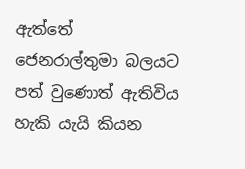ඇත්තේ ජෙනරාල්තුමා බලයට පත් වුණොත් ඇතිවිය හැකි යැයි කියන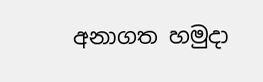අනාගත හමුදා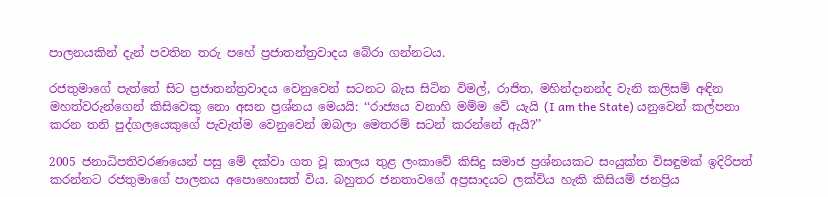පාලනයකින් දැන් පවතින තරු පහේ ප්‍රජාතන්ත්‍රවාදය බේරා ගන්නටය.

රජතුමාගේ පැත්තේ සිට ප්‍රජාතන්ත්‍රවාදය වෙනුවෙන් සටනට බැස සිටින විමල්, රාජිත, මහින්දානන්ද වැනි කලිසම් අඳින මහත්වරුන්ගෙන් කිසිවෙකු නො අසන ප්‍රශ්නය මෙයයි: ‘‘රාජ්‍යය වනාහි මම්ම වේ යැයි (I am the State) යනුවෙන් කල්පනා කරන තනි පුද්ගලයෙකුගේ පැවැත්ම වෙනුවෙන් ඔබලා මෙතරම් සටන් කරන්නේ ඇයි?’’

2005 ජනාධිපතිවරණයෙන් පසු මේ දක්වා ගත වූ කාලය තුළ ලංකාවේ කිසිදු සමාජ ප්‍රශ්නයකට සංයුක්ත විසඳුමක් ඉදිරිපත් කරන්නට රජතුමාගේ පාලනය අපොහොසත් විය. බහුතර ජනතාවගේ අප්‍රසාදයට ලක්විය හැකි කිසියම් ජනප්‍රිය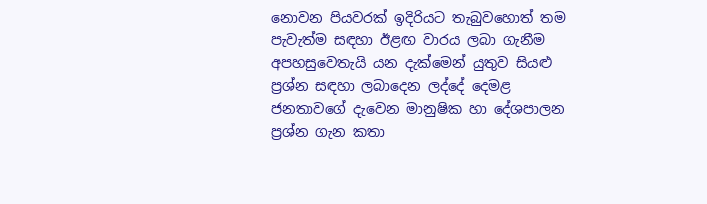නොවන පියවරක් ඉදිරියට තැබුවහොත් තම පැවැත්ම සඳහා ඊළඟ වාරය ලබා ගැනීම අපහසුවෙතැයි යන දැක්මෙන් යුතුව සියළු ප්‍රශ්න සඳහා ලබාදෙන ලද්දේ දෙමළ ජනතාවගේ දැවෙන මානුෂික හා දේශපාලන ප්‍රශ්න ගැන කතා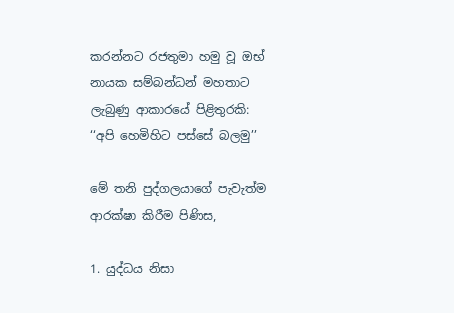කරන්නට රජතුමා හමු වූ ඔභ් නායක සම්බන්ධන් මහතාට ලැබුණු ආකාරයේ පිළිතුරකි: ‘‘අපි හෙමිහිට පස්සේ බලමු’’

මේ තනි පුද්ගලයාගේ පැවැත්ම ආරක්ෂා කිරීම පිණිස,

1. යුද්ධය නිසා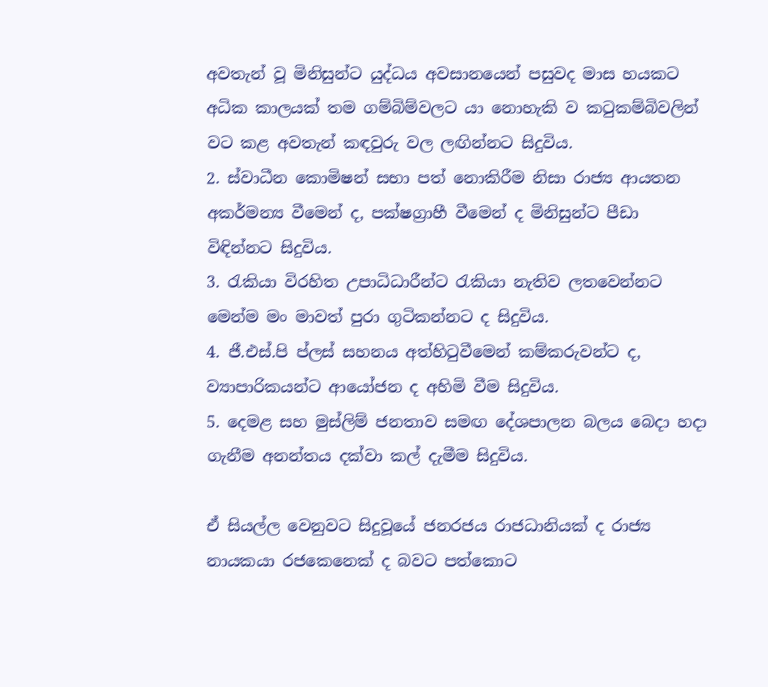අවතැන් වූ මිනිසුන්ට යුද්ධය අවසානයෙන් පසුවද මාස හයකට අධික කාලයක් තම ගම්බිම්වලට යා නොහැකි ව කටුකම්බිවලින් වට කළ අවතැන් කඳවුරු වල ලඟින්නට සිදුවිය.
2. ස්වාධීන කොමිෂන් සභා පත් නොකිරීම නිසා රාජ්‍ය ආයතන අකර්මන්‍ය වීමෙන් ද, පක්ෂග්‍රාහී වීමෙන් ද මිනිසුන්ට පීඩා විඳින්නට සිදුවිය.
3. රැකියා විරහිත උපාධිධාරීන්ට රැකියා නැතිව ලතවෙන්නට මෙන්ම මං මාවත් පුරා ගුටිකන්නට ද සිදුවිය.
4. ජී.එස්.පි ප්ලස් සහනය අත්හිටුවීමෙන් කම්කරුවන්ට ද, ව්‍යාපාරිකයන්ට ආයෝජන ද අහිමි වීම සිදුවිය.
5. දෙමළ සහ මුස්ලිම් ජනතාව සමඟ දේශපාලන බලය බෙදා හදා ගැනීම අනන්තය දක්වා කල් දැමීම සිදුවිය.

ඒ සියල්ල වෙනුවට සිදුවූයේ ජනරජය රාජධානියක් ද රාජ්‍ය නායකයා රජකෙනෙක් ද බවට පත්කොට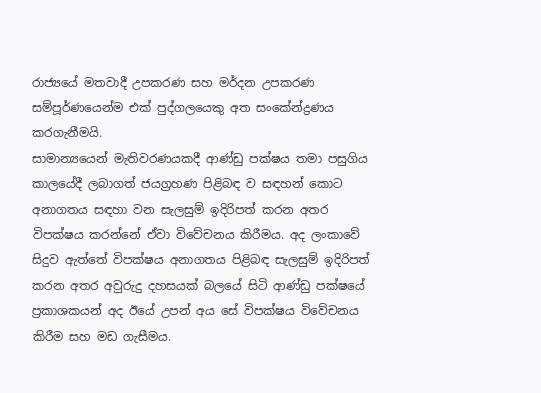රාජ්‍යයේ මතවාදී උපකරණ සහ මර්දන උපකරණ සම්පූර්ණයෙන්ම එක් පුද්ගලයෙකු අත සංකේන්ද්‍රණය කරගැනීමයි.
සාමාන්‍යයෙන් මැතිවරණයකදී ආණ්ඩු පක්ෂය තමා පසුගිය කාලයේදී ලබාගත් ජයග්‍රහණ පිළිබඳ ව සඳහන් කොට අනාගතය සඳහා වන සැලසුම් ඉදිරිපත් කරන අතර විපක්ෂය කරන්නේ ඒවා විවේචනය කිරීමය. අද ලංකාවේ සිදුව ඇත්තේ විපක්ෂය අනාගතය පිළිබඳ සැලසුම් ඉදිරිපත් කරන අතර අවුරුදු දහසයක් බලයේ සිටි ආණ්ඩු පක්ෂයේ ප්‍රකාශකයන් අද ඊයේ උපන් අය සේ විපක්ෂය විවේචනය කිරීම සහ මඩ ගැසීමය.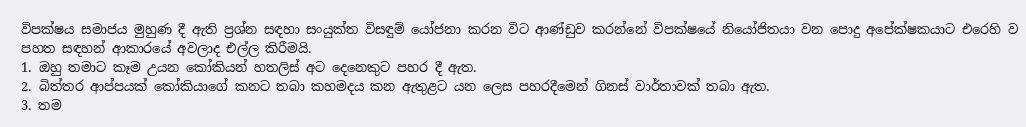විපක්ෂය සමාජය මුහුණ දී ඇති ප්‍රශ්න සඳහා සංයුක්ත විසඳුම් යෝජනා කරන විට ආණ්ඩුව කරන්නේ විපක්ෂයේ නියෝජිතයා වන පොදු අපේක්ෂකයාට එරෙහි ව පහත සඳහන් ආකාරයේ අවලාද එල්ල කිරීමයි.
1. ඔහු තමාට කෑම උයන කෝකියන් හතලිස් අට දෙනෙකුට පහර දී ඇත.
2. බිත්තර ආප්පයක් කෝකියාගේ කනට තබා කහමදය කන ඇතුළට යන ලෙස පහරදීමෙන් ගිනස් වාර්තාවක් තබා ඇත.
3. තම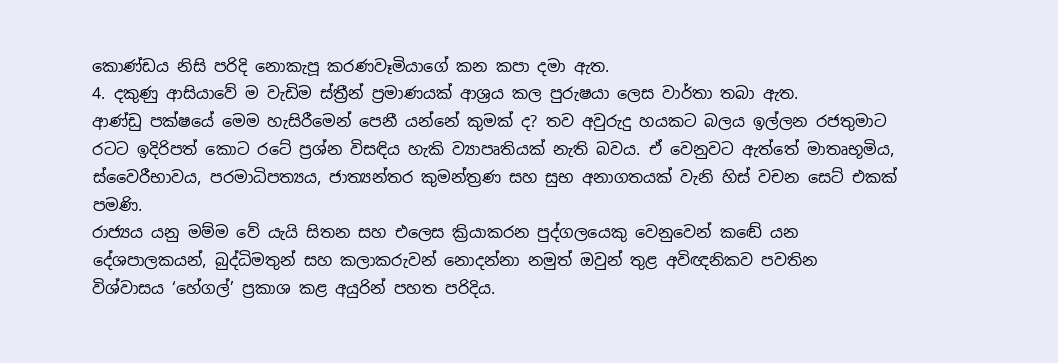කොණ්ඩය නිසි පරිදි නොකැපූ කරණවෑමියාගේ කන කපා දමා ඇත.
4. දකුණු ආසියාවේ ම වැඩිම ස්ත්‍රීන් ප්‍රමාණයක් ආශ්‍රය කල පුරුෂයා ලෙස වාර්තා තබා ඇත.
ආණ්ඩු පක්ෂයේ මෙම හැසිරීමෙන් පෙනී යන්නේ කුමක් ද? තව අවුරුදු හයකට බලය ඉල්ලන රජතුමාට රටට ඉදිරිපත් කොට රටේ ප්‍රශ්න විසඳිය හැකි ව්‍යාපෘතියක් නැති බවය. ඒ වෙනුවට ඇත්තේ මාතෘභූමිය, ස්වෛරීභාවය, පරමාධිපත්‍යය, ජාත්‍යන්තර කුමන්ත්‍රණ සහ සුභ අනාගතයක් වැනි හිස් වචන සෙට් එකක් පමණි.
රාජ්‍යය යනු මම්ම වේ යැයි සිතන සහ එලෙස ක්‍රියාකරන පුද්ගලයෙකු වෙනුවෙන් කඬේ යන දේශපාලකයන්, බුද්ධිමතුන් සහ කලාකරුවන් නොදන්නා නමුත් ඔවුන් තුළ අවිඥනිකව පවතින විශ්වාසය ‘හේගල්’ ප්‍රකාශ කළ අයුරින් පහත පරිදිය.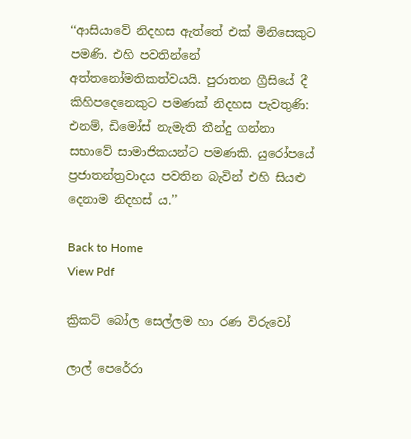‘‘ආසියාවේ නිදහස ඇත්තේ එක් මිනිසෙකුට පමණි. එහි පවතින්නේ අත්තනෝමතිකත්වයයි. පුරාතන ග්‍රීසියේ දී කිහිපදෙනෙකුට පමණක් නිදහස පැවතුණි: එනම්, ඩිමෝස් නැමැති තීන්දු ගන්නා සභාවේ සාමාජිකයන්ට පමණකි. යුරෝපයේ ප්‍රජාතන්ත්‍රවාදය පවතින බැවින් එහි සියළු දෙනාම නිදහස් ය.’’

Back to Home
View Pdf

ක්‍රිකට් බෝල සෙල්ලම හා රණ විරුවෝ‍

ලාල් පෙරේරා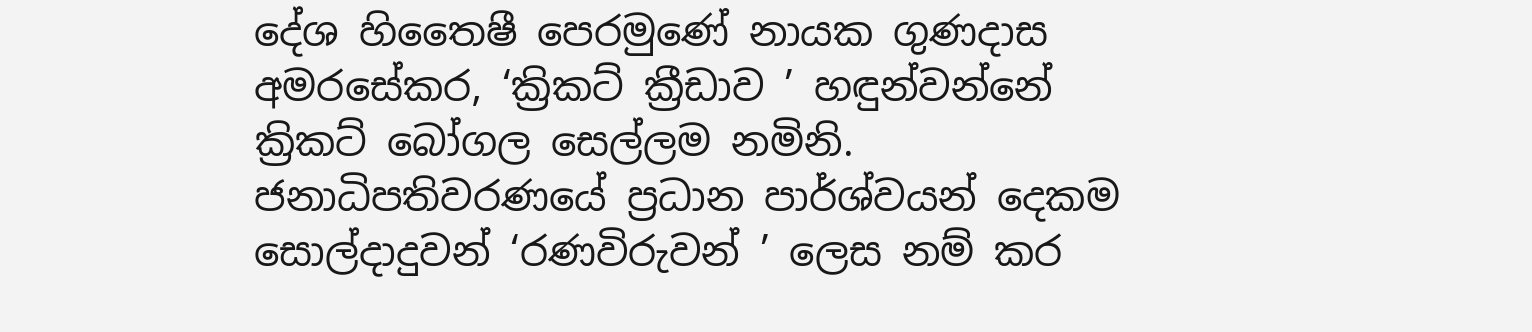දේශ හිතෛෂී පෙරමුණේ නායක ගුණදාස අමරසේකර, ‘ක්‍රිකට් ක්‍රීඩාව ’ හඳුන්වන්නේ ක්‍රිකට් බෝගල සෙල්ලම නමිනි. ජනාධිපතිවරණයේ ප්‍රධාන පාර්ශ්වයන් දෙකම සොල්දාදුවන් ‘රණවිරුවන් ’ ලෙස නම් කර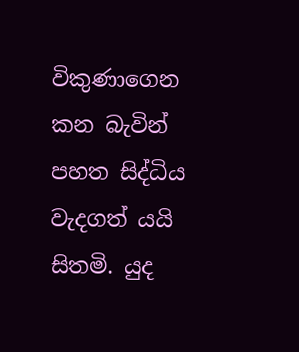විකුණාගෙන කන බැවින් පහත සිද්ධිය වැදගත් යයි සිතමි. යුද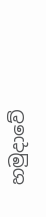හමුදාවේ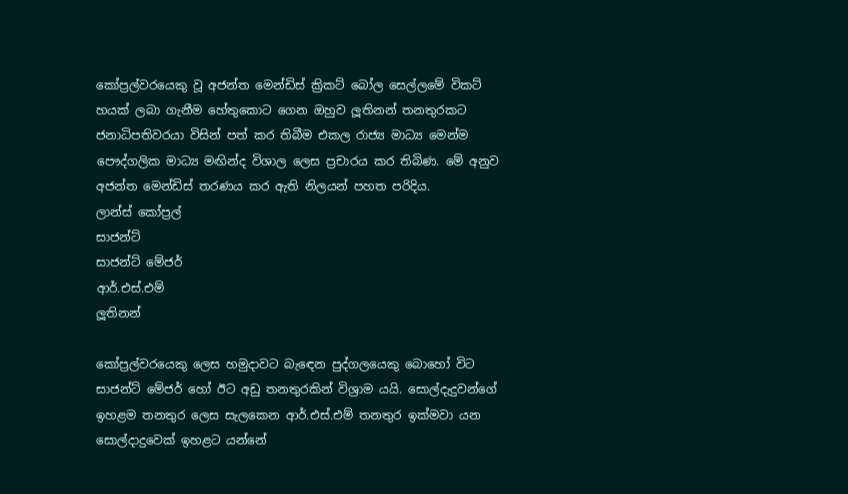කෝප්‍රල්වරයෙකු වූ අජන්ත මෙන්ඩිස් ක්‍රිකට් බෝල සෙල්ලමේ විකට් හයක් ලබා ගැනීම හේතුකොට ගෙන ඔහුව ලූතිනන් තනතුරකට ජනාධිපතිවරයා විසින් පත් කර තිබීම එකල රාජ්‍ය මාධ්‍ය මෙන්ම පෞද්ගලික මාධ්‍ය මඟින්ද විශාල ලෙස ප්‍රචාරය කර තිබිණ. මේ අනුව අජන්ත මෙන්ඩිස් තරණය කර ඇති නිලයන් පහත පරිදිය.
ලාන්ස් කෝප්‍රල්
සාජන්ට්
සාජන්ට් මේජර්
ආර්.එස්.එම්
ලූතිනන්

කෝප්‍රල්වරයෙකු ලෙස හමුදාවට බැඳෙන පුද්ගලයෙකු බොහෝ විට සාජන්ට් මේජර් හෝ ඊට අඩු තනතුරකින් විශ්‍රාම යයි. සොල්දැදුවන්ගේ ඉහළම තනතුර ලෙස සැලකෙන ආර්.එස්.එම් තනතුර ඉක්මවා යන සොල්දාදුවෙක් ඉහළට යන්නේ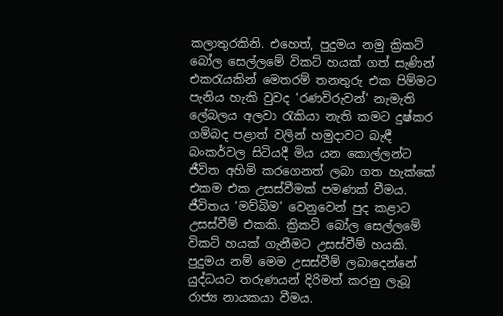කලාතුරකිනි. එහෙත්, පුදුමය නමු ක්‍රිකට් බෝල සෙල්ලමේ විකට් හයක් ගත් සැණින් එකරැයකින් මෙතරම් තනතුරු එක පිම්මට පැනිය හැකි වුවද ‘රණවිරුවන්’ නැමැති ලේබලය අලවා රැකියා නැති කමට දුෂ්කර ගම්බද පළාත් වලින් හමුදාවට බැඳී බංකර්වල සිටියදී මිය යන කොල්ලන්ට ජීවිත අහිමි කරගෙනත් ලබා ගත හැක්කේ එකම එක උසස්වීමක් පමණක් වීමය. ජීවිතය ‘මව්බිම’ වෙනුවෙන් පුද කළාට උසස්වීම් එකකි. ක්‍රිකට් බෝල සෙල්ලමේ විකට් හයක් ගැනීමට උසස්වීම් හයකි.
පුදුමය නම් මෙම උසස්වීම් ලබාදෙන්නේ යුද්ධයට තරුණයන් දිරිමත් කරනු ලැබූ රාජ්‍ය නායකයා වීමය.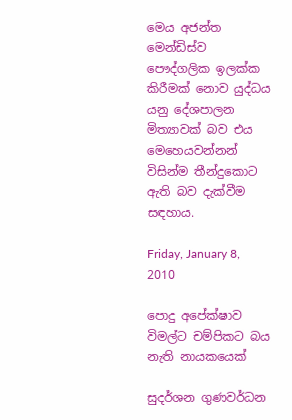මෙය අජන්ත මෙන්ඩිස්ව පෞද්ගලික ඉලක්ක කිරීමක් නොව යුද්ධය යනු දේශපාලන මිත්‍යාවක් බව එය මෙහෙයවන්නන් විසින්ම තීන්දුකොට ඇති බව දැක්වීම සඳහාය.

Friday, January 8, 2010

පොදු අපේක්ෂාව විමල්ට චම්පිකට බය නැති නායකයෙක්

සුදර්ශන ගුණවර්ධන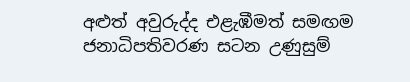අළුත් අවුරුද්ද එළැඹීමත් සමඟම ජනාධිපතිවරණ සටන උණුසුම්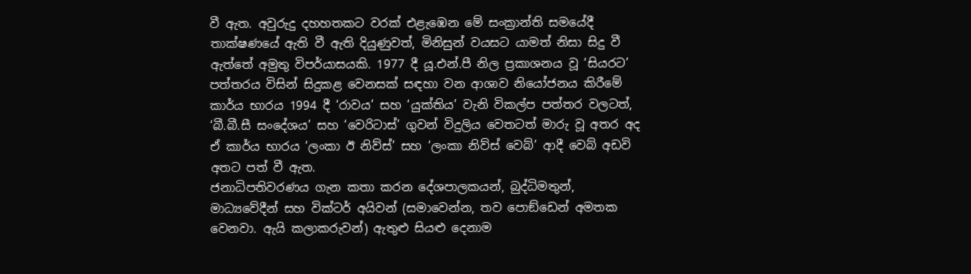වී ඇත. අවුරුදු දහහතකට වරක් එළැඹෙන මේ සංක්‍රාන්ති සමයේදී තාක්ෂණයේ ඇති වී ඇති දියුණුවත්, මිනිසුන් වයසට යාමත් නිසා සිදු වී ඇත්තේ අමුතු විපර්යාසයකි. 1977 දී යූ.එන්.පී නිල ප්‍රකාශනය වූ ‘සියරට’ පත්තරය විසින් සිදුකළ වෙනසක් සඳහා වන ආශාව නියෝජනය කිරීමේ කාර්ය භාරය 1994 දී ‘රාවය’ සහ ‘යුක්තිය’ වැනි විකල්ප පත්තර වලටත්, ‘බී.බී.සී සංදේශය’ සහ ‘වෙරිටාස්’ ගුවන් විදුලිය වෙතටත් මාරු වූ අතර අද ඒ කාර්ය භාරය ‘ලංකා ඊ නිව්ස්’ සහ ‘ලංකා නිව්ස් වෙබ්’ ආදී වෙබ් අඩවි අතට පත් වී ඇත.
ජනාධිපතිවරණය ගැන කතා කරන දේශපාලකයන්, බුද්ධිමතුන්, මාධ්‍යවේදීන් සහ වික්ටර් අයිවන් (සමාවෙන්න, තව පොඞ්ඩෙන් අමතක වෙනවා. ඇයි කලාකරුවන්) ඇතුළු සියළු දෙනාම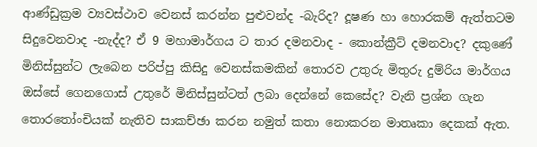ආණ්ඩුක්‍රම ව්‍යවස්ථාව වෙනස් කරන්න පුළුවන්ද -බැරිද? දූෂණ හා හොරකම් ඇත්තටම සිදුවෙනවාද -නැද්ද? ඒ 9 මහාමාර්ගය ට තාර දමනවාද - කොන්ක්‍රීට් දමනවාද? දකුණේ මිනිස්සුන්ට ලැබෙන පරිප්පු කිසිදු වෙනස්කමකින් තොරව උතුරු මිතුරු දුම්රිය මාර්ගය ඔස්සේ ගෙනගොස් උතුරේ මිනිස්සුන්ටත් ලබා දෙන්නේ කෙසේද? වැනි ප්‍රශ්න ගැන තොරතෝංචියක් නැතිව සාකච්ඡා කරන නමුත් කතා නොකරන මාතෘකා දෙකක් ඇත.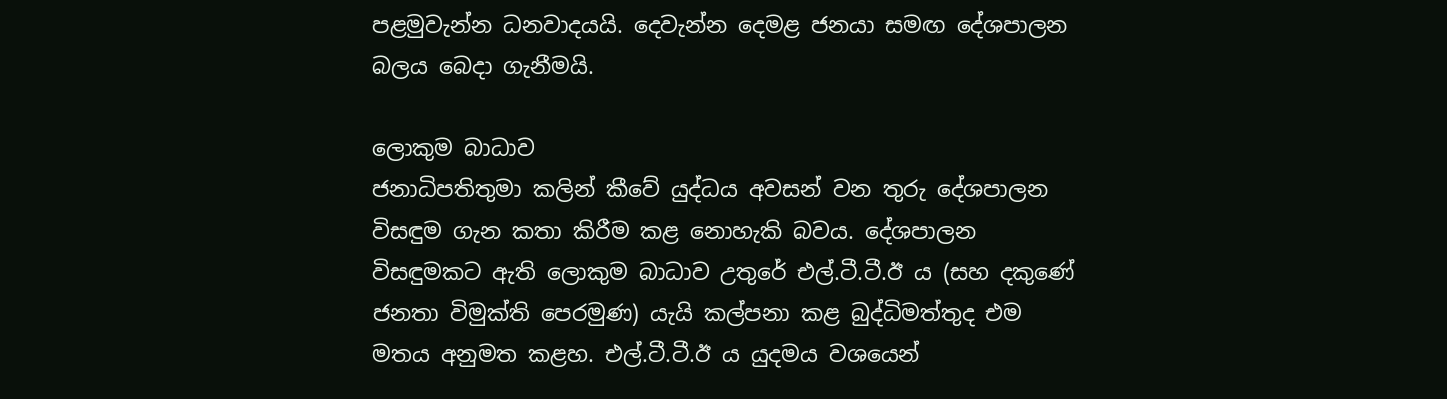පළමුවැන්න ධනවාදයයි. දෙවැන්න දෙමළ ජනයා සමඟ දේශපාලන බලය බෙදා ගැනීමයි.

ලොකුම බාධාව
ජනාධිපතිතුමා කලින් කීවේ යුද්ධය අවසන් වන තුරු දේශපාලන විසඳුම ගැන කතා කිරීම කළ නොහැකි බවය. දේශපාලන විසඳුමකට ඇති ලොකුම බාධාව උතුරේ එල්.ටී.ටී.ඊ ය (සහ දකුණේ ජනතා විමුක්ති පෙරමුණ) යැයි කල්පනා කළ බුද්ධිමත්තුද එම මතය අනුමත කළහ. එල්.ටී.ටී.ඊ ය යුදමය වශයෙන්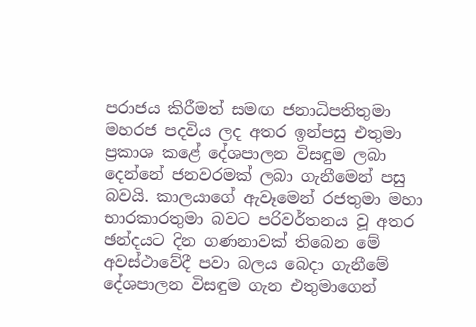පරාජය කිරීමත් සමඟ ජනාධිපතිතුමා මහරජ පදවිය ලද අතර ඉන්පසු එතුමා ප්‍රකාශ කළේ දේශපාලන විසඳුම ලබා දෙන්නේ ජනවරමක් ලබා ගැනීමෙන් පසු බවයි. කාලයාගේ ඇවෑමෙන් රජතුමා මහා භාරකාරතුමා බවට පරිවර්තනය වූ අතර ඡන්දයට දින ගණනාවක් තිබෙන මේ අවස්ථාවේදී පවා බලය බෙදා ගැනීමේ දේශපාලන විසඳුම ගැන එතුමාගෙන්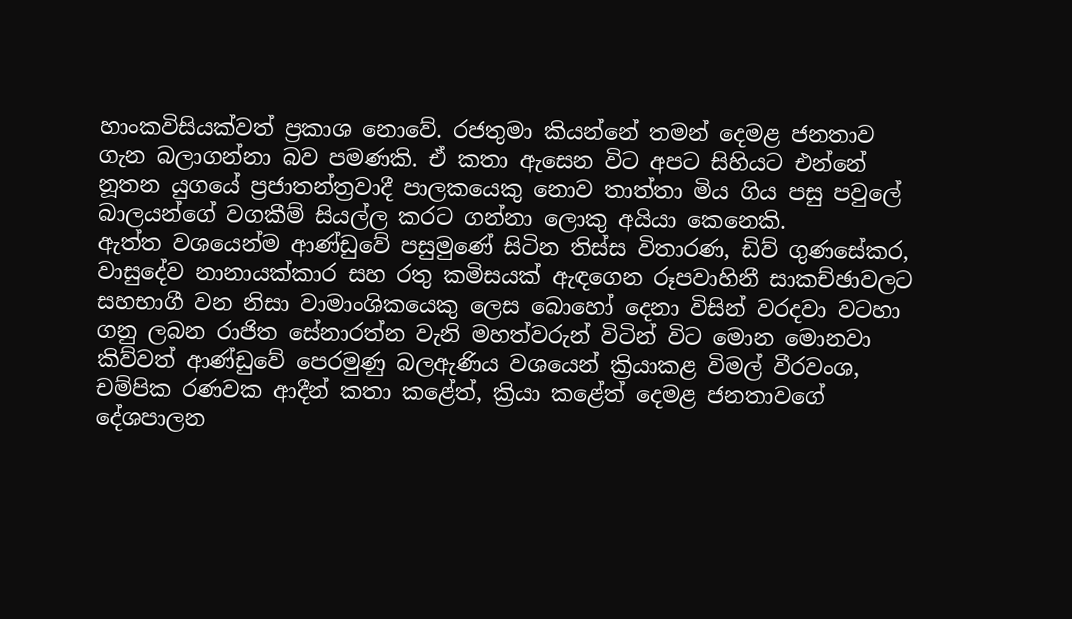හාංකවිසියක්වත් ප්‍රකාශ නොවේ. රජතුමා කියන්නේ තමන් දෙමළ ජනතාව ගැන බලාගන්නා බව පමණකි. ඒ කතා ඇසෙන විට අපට සිහියට එන්නේ නූතන යුගයේ ප්‍රජාතන්ත්‍රවාදී පාලකයෙකු නොව තාත්තා මිය ගිය පසු පවුලේ බාලයන්ගේ වගකීම් සියල්ල කරට ගන්නා ලොකු අයියා කෙනෙකි.
ඇත්ත වශයෙන්ම ආණ්ඩුවේ පසුමුණේ සිටින තිස්ස විතාරණ, ඩිව් ගුණසේකර, වාසුදේව නානායක්කාර සහ රතු කමිසයක් ඇඳගෙන රූපවාහිනී සාකච්ඡාවලට සහභාගී වන නිසා වාමාංශිකයෙකු ලෙස බොහෝ දෙනා විසින් වරදවා වටහා ගනු ලබන රාජිත සේනාරත්න වැනි මහත්වරුන් විටින් විට මොන මොනවා කිව්වත් ආණ්ඩුවේ පෙරමුණු බලඇණිය වශයෙන් ක්‍රියාකළ විමල් වීරවංශ, චම්පික රණවක ආදීන් කතා කළේත්, ක්‍රියා කළේත් දෙමළ ජනතාවගේ දේශපාලන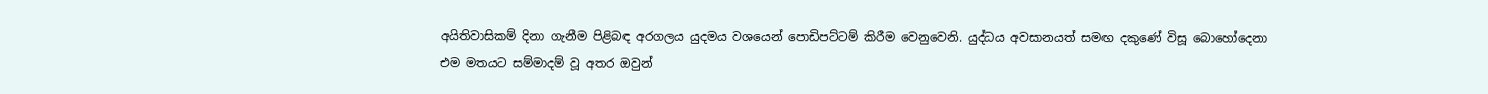අයිතිවාසිකම් දිනා ගැනීම පිළිබඳ අරගලය යුදමය වශයෙන් පොඩිපට්ටම් කිරීම වෙනුවෙනි. යුද්ධය අවසානයත් සමඟ දකුණේ විසූ බොහෝදෙනා එම මතයට සම්මාදම් වූ අතර ඔවුන්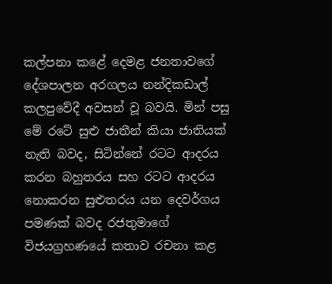කල්පනා කළේ දෙමළ ජනතාවගේ දේශපාලන අරගලය නන්දිකඩාල් කලපුවේදී අවසන් වූ බවයි. මින් පසු මේ රටේ සුළු ජාතීන් කියා ජාතියක් නැති බවද, සිටින්නේ රටට ආදරය කරන බහුතරය සහ රටට ආදරය නොකරන සුළුතරය යන දෙවර්ගය පමණක් බවද රජතුමාගේ විජයග්‍රහණයේ කතාව රචනා කළ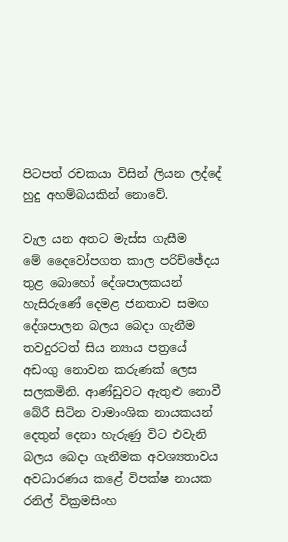පිටපත් රචකයා විසින් ලියන ලද්දේ හුදු අහම්බයකින් නොවේ.

වැල යන අතට මැස්ස ගැසීම
මේ දෛවෝපගත කාල පරිච්ඡේදය තුළ බොහෝ දේශපාලකයන් හැසිරුණේ දෙමළ ජනතාව සමඟ දේශපාලන බලය බෙදා ගැනීම තවදුරටත් සිය න්‍යාය පත්‍රයේ අඩංගු නොවන කරුණක් ලෙස සලකමිනි. ආණ්ඩුවට ඇතුළු නොවී බේරී සිටින වාමාංශික නායකයන් දෙතුන් දෙනා හැරුණු විට එවැනි බලය බෙදා ගැනීමක අවශ්‍යතාවය අවධාරණය කළේ විපක්ෂ නායක රනිල් වික්‍රමසිංහ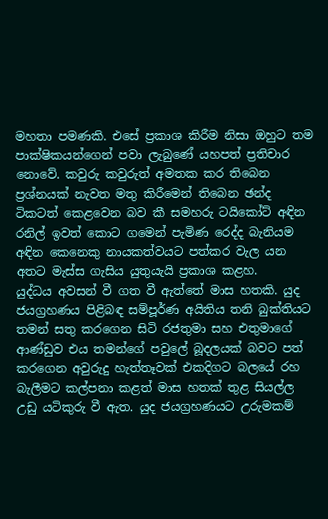මහතා පමණකි. එසේ ප්‍රකාශ කිරීම නිසා ඔහුට තම පාක්ෂිකයන්ගෙන් පවා ලැබුණේ යහපත් ප්‍රතිචාර නොවේ. කවුරු කවුරුත් අමතක කර තිබෙන ප්‍රශ්නයක් නැවත මතු කිරීමෙන් තිබෙන ඡන්ද ටිකටත් කෙළවෙන බව කී සමහරු ටයිකෝට් අඳින රනිල් ඉවත් කොට ගමෙන් පැමිණ රෙද්ද බැනියම අඳින කෙනෙකු නායකත්වයට පත්කර වැල යන අතට මැස්ස ගැසිය යුතුයැයි ප්‍රකාශ කළහ.
යුද්ධය අවසන් වී ගත වී ඇත්තේ මාස හතකි. යුද ජයග්‍රහණය පිළිබඳ සම්පූර්ණ අයිතිය තනි බුක්තියට තමන් සතු කරගෙන සිටි රජතුමා සහ එතුමාගේ ආණ්ඩුව එය තමන්ගේ පවුලේ බූදලයක් බවට පත් කරගෙන අවුරුදු හැත්තෑවක් එකදිගට බලයේ රහ බැලීමට කල්පනා කළත් මාස හතක් තුළ සියල්ල උඩු යටිකුරු වී ඇත. යුද ජයග්‍රහණයට උරුමකම්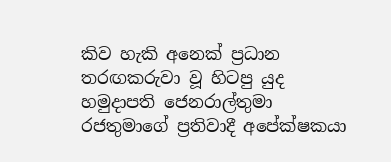කිව හැකි අනෙක් ප්‍රධාන තරඟකරුවා වූ හිටපු යුද හමුදාපති ජෙනරාල්තුමා රජතුමාගේ ප්‍රතිවාදී අපේක්ෂකයා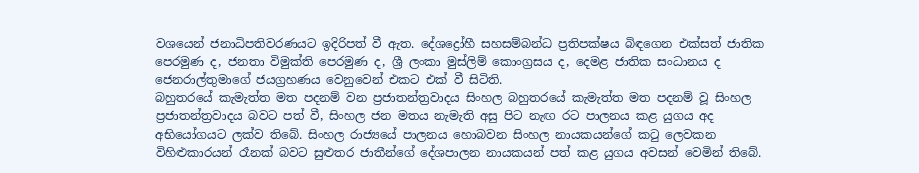වශයෙන් ජනාධිපතිවරණයට ඉදිරිපත් වී ඇත. දේශද්‍රෝහී සහසම්බන්ධ ප්‍රතිපක්ෂය බිඳගෙන එක්සත් ජාතික පෙරමුණ ද, ජනතා විමුක්ති පෙරමුණ ද, ශ්‍රී ලංකා මුස්ලිම් කොංග්‍රසය ද, දෙමළ ජාතික සංධානය ද ජෙනරාල්තුමාගේ ජයග්‍රහණය වෙනුවෙන් එකට එක් වී සිටිති.
බහුතරයේ කැමැත්ත මත පදනම් වන ප්‍රජාතන්ත්‍රවාදය සිංහල බහුතරයේ කැමැත්ත මත පදනම් වූ සිංහල ප්‍රජාතන්ත්‍රවාදය බවට පත් වී, සිංහල ජන මතය නැමැති අසු පිට නැඟ රට පාලනය කළ යුගය අද අභියෝගයට ලක්ව තිබේ. සිංහල රාජ්‍යයේ පාලනය හොබවන සිංහල නායකයන්ගේ කටු ලෙවකන විහිළුකාරයන් රෑනක් බවට සුළුතර ජාතීන්ගේ දේශපාලන නායකයන් පත් කළ යුගය අවසන් වෙමින් තිබේ.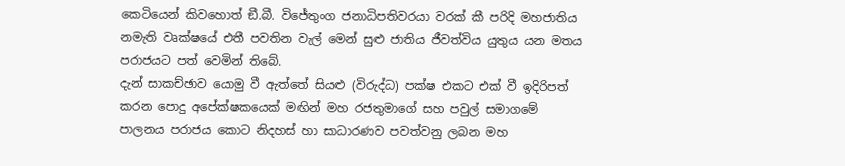කෙටියෙන් කිවහොත් ඞී.බී. විජේතුංග ජනාධිපතිවරයා වරක් කී පරිදි මහජාතිය නමැති වෘක්ෂයේ එතී පවතින වැල් මෙන් සුළු ජාතිය ජීවත්විය යුතුය යන මතය පරාජයට පත් වෙමින් තිබේ.
දැන් සාකච්ඡාව යොමු වී ඇත්තේ සියළු (විරුද්ධ) පක්ෂ එකට එක් වී ඉදිරිපත් කරන පොදු අපේක්ෂකයෙක් මඟින් මහ රජතුමාගේ සහ පවුල් සමාගමේ පාලනය පරාජය කොට නිදහස් හා සාධාරණව පවත්වනු ලබන මහ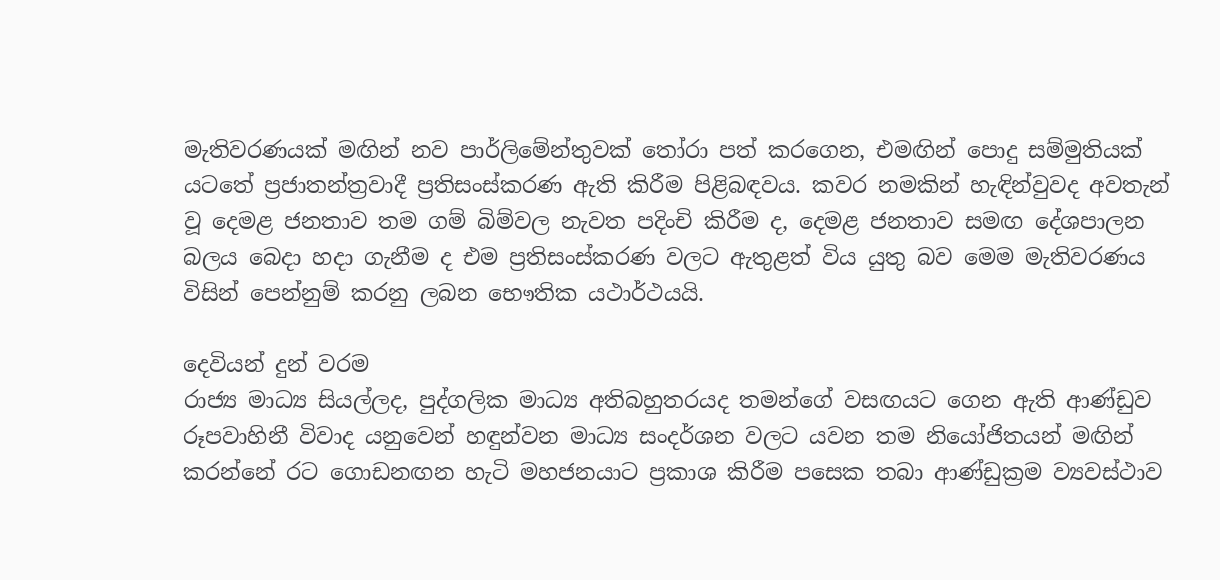මැතිවරණයක් මඟින් නව පාර්ලිමේන්තුවක් තෝරා පත් කරගෙන, එමඟින් පොදු සම්මුතියක් යටතේ ප්‍රජාතන්ත්‍රවාදී ප්‍රතිසංස්කරණ ඇති කිරීම පිළිබඳවය. කවර නමකින් හැඳින්වුවද අවතැන් වූ දෙමළ ජනතාව තම ගම් බිම්වල නැවත පදිංචි කිරීම ද, දෙමළ ජනතාව සමඟ දේශපාලන බලය බෙදා හදා ගැනීම ද එම ප්‍රතිසංස්කරණ වලට ඇතුළත් විය යුතු බව මෙම මැතිවරණය විසින් පෙන්නුම් කරනු ලබන භෞතික යථාර්ථයයි.

දෙවියන් දුන් වරම
රාජ්‍ය මාධ්‍ය සියල්ලද, පුද්ගලික මාධ්‍ය අතිබහුතරයද තමන්ගේ වසඟයට ගෙන ඇති ආණ්ඩුව රූපවාහිනී විවාද යනුවෙන් හඳුන්වන මාධ්‍ය සංදර්ශන වලට යවන තම නියෝජිතයන් මඟින් කරන්නේ රට ගොඩනඟන හැටි මහජනයාට ප්‍රකාශ කිරීම පසෙක තබා ආණ්ඩුක්‍රම ව්‍යවස්ථාව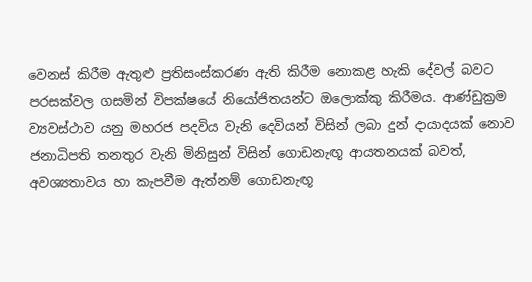වෙනස් කිරීම ඇතුළු ප්‍රතිසංස්කරණ ඇති කිරීම නොකළ හැකි දේවල් බවට පරසක්වල ගසමින් විපක්ෂයේ නියෝජිතයන්ට ඔලොක්කු කිරීමය. ආණ්ඩුක්‍රම ව්‍යවස්ථාව යනු මහරජ පදවිය වැනි දෙවියන් විසින් ලබා දුන් දායාදයක් නොව ජනාධිපති තනතුර වැනි මිනිසුන් විසින් ගොඩනැඟූ ආයතනයක් බවත්, අවශ්‍යතාවය හා කැපවීම ඇත්නම් ගොඩනැඟූ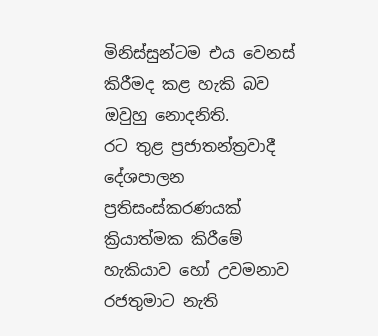මිනිස්සුන්ටම එය වෙනස් කිරීමද කළ හැකි බව ඔවුහු නොදනිති.
රට තුළ ප්‍රජාතන්ත්‍රවාදී දේශපාලන ප්‍රතිසංස්කරණයක් ක්‍රියාත්මක කිරීමේ හැකියාව හෝ උවමනාව රජතුමාට නැති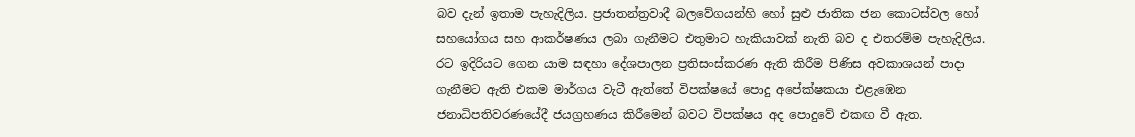බව දැන් ඉතාම පැහැදිලිය. ප්‍රජාතන්ත්‍රවාදී බලවේගයන්හි හෝ සුළු ජාතික ජන කොටස්වල හෝ සහයෝගය සහ ආකර්ෂණය ලබා ගැනීමට එතුමාට හැකියාවක් නැති බව ද එතරම්ම පැහැදිලිය.
රට ඉදිරියට ගෙන යාම සඳහා දේශපාලන ප්‍රතිසංස්කරණ ඇති කිරීම පිණිස අවකාශයන් පාදා ගැනීමට ඇති එකම මාර්ගය වැටී ඇත්තේ විපක්ෂයේ පොදු අපේක්ෂකයා එළැඹෙන ජනාධිපතිවරණයේදී ජයග්‍රහණය කිරීමෙන් බවට විපක්ෂය අද පොදුවේ එකඟ වී ඇත.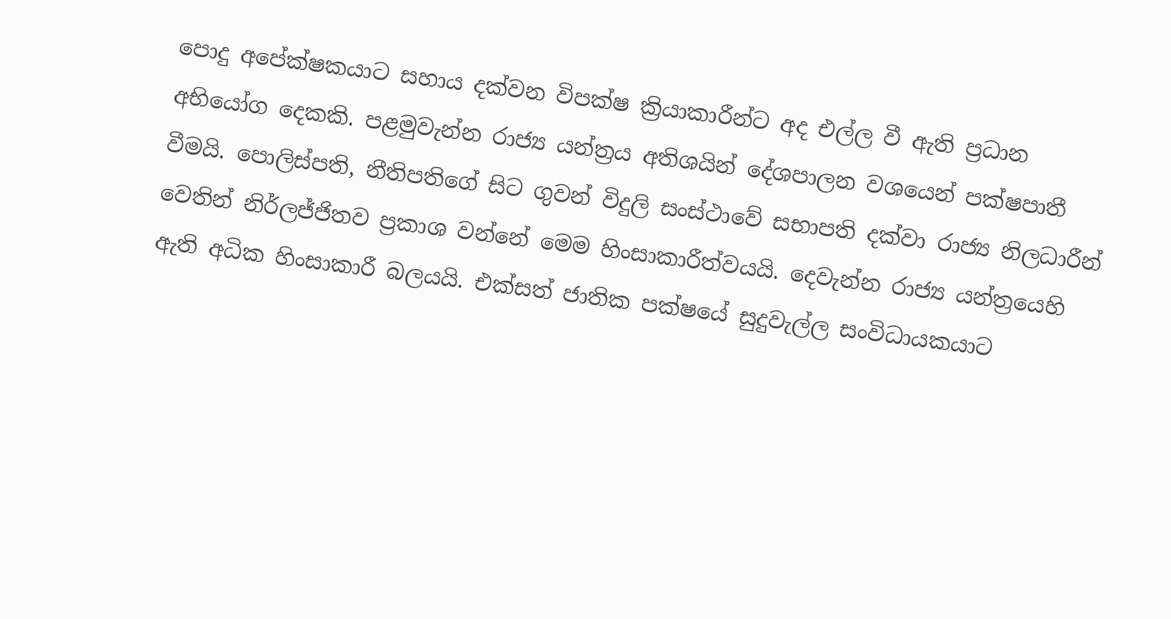පොදු අපේක්ෂකයාට සහාය දක්වන විපක්ෂ ක්‍රියාකාරීන්ට අද එල්ල වී ඇති ප්‍රධාන අභියෝග දෙකකි. පළමුවැන්න රාජ්‍ය යන්ත්‍රය අතිශයින් දේශපාලන වශයෙන් පක්ෂපාතී වීමයි. පොලිස්පති, නීතිපතිගේ සිට ගුවන් විදුලි සංස්ථාවේ සභාපති දක්වා රාජ්‍ය නිලධාරීන් වෙතින් නිර්ලජ්ජිතව ප්‍රකාශ වන්නේ මෙම හිංසාකාරීත්වයයි. දෙවැන්න රාජ්‍ය යන්ත්‍රයෙහි ඇති අධික හිංසාකාරී බලයයි. එක්සත් ජාතික පක්ෂයේ සුදුවැල්ල සංවිධායකයාට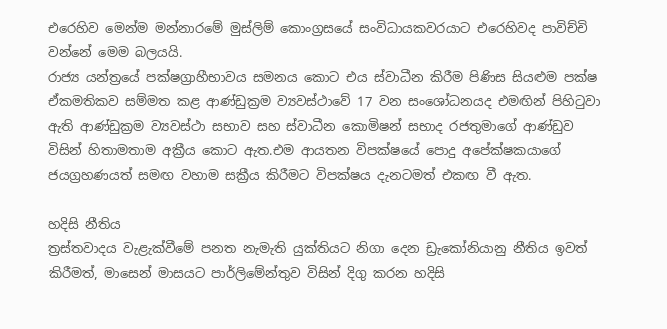එරෙහිව මෙන්ම මන්නාරමේ මුස්ලිම් කොංග්‍රසයේ සංවිධායකවරයාට එරෙහිවද පාවිච්චි වන්නේ මෙම බලයයි.
රාජ්‍ය යන්ත්‍රයේ පක්ෂග්‍රාහීභාවය සමනය කොට එය ස්වාධීන කිරීම පිණිස සියළුම පක්ෂ ඒකමතිකව සම්මත කළ ආණ්ඩුක්‍රම ව්‍යවස්ථාවේ 17 වන සංශෝධනයද එමඟින් පිහිටුවා ඇති ආණ්ඩුක්‍රම ව්‍යවස්ථා සභාව සහ ස්වාධීන කොමිෂන් සභාද රජතුමාගේ ආණ්ඩුව විසින් හිතාමතාම අක්‍රීය කොට ඇත.එම ආයතන විපක්ෂයේ පොදු අපේක්ෂකයාගේ ජයග්‍රහණයත් සමඟ වහාම සක්‍රීය කිරීමට විපක්ෂය දැනටමත් එකඟ වී ඇත.

හදිසි නීතිය
ත්‍රස්තවාදය වැළැක්වීමේ පනත නැමැති යුක්තියට නිගා දෙන ඩ්‍රැකෝනියානු නීතිය ඉවත් කිරීමත්, මාසෙන් මාසයට පාර්ලිමේන්තුව විසින් දිගු කරන හදිසි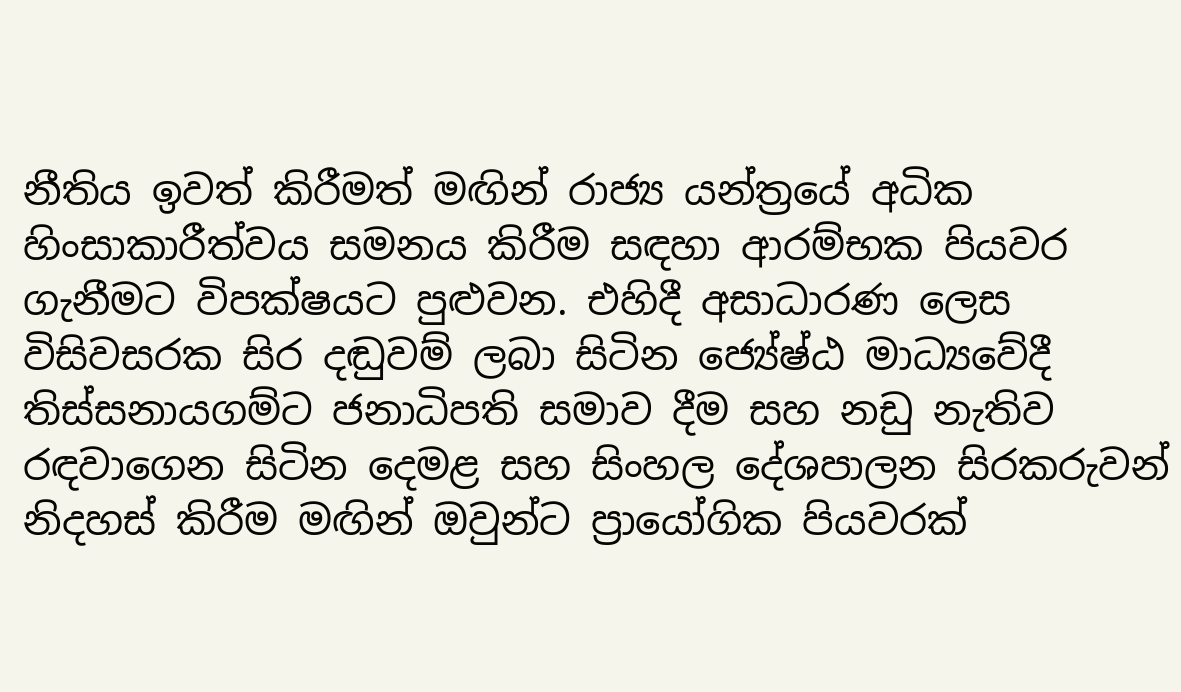නීතිය ඉවත් කිරීමත් මඟින් රාජ්‍ය යන්ත්‍රයේ අධික හිංසාකාරීත්වය සමනය කිරීම සඳහා ආරම්භක පියවර ගැනීමට විපක්ෂයට පුළුවන. එහිදී අසාධාරණ ලෙස විසිවසරක සිර දඬුවම් ලබා සිටින ජ්‍යේෂ්ඨ මාධ්‍යවේදී තිස්සනායගම්ට ජනාධිපති සමාව දීම සහ නඩු නැතිව රඳවාගෙන සිටින දෙමළ සහ සිංහල දේශපාලන සිරකරුවන් නිදහස් කිරීම මඟින් ඔවුන්ට ප්‍රායෝගික පියවරක්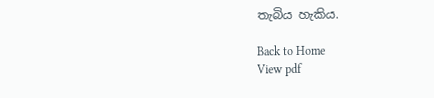තැබිය හැකිය.

Back to Home
View pdf